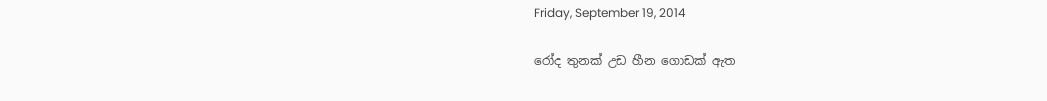Friday, September 19, 2014

රෝද තුනක් උඩ හීන ගොඩක් ඇත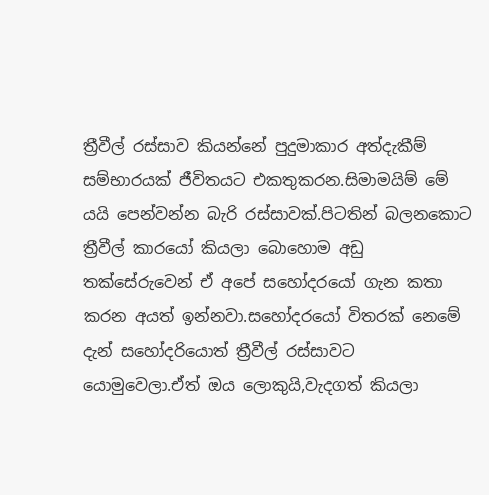ත්‍රීවීල් රස්සාව කියන්නේ පුදුමාකාර අත්දැකීම් සම්භාරයක් ජීවිතයට එකතුකරන.සිමාමයිම් මේ යයි පෙන්වන්න බැරි රස්සාවක්.පිටතින් බලනකොට ත්‍රීවීල් කාරයෝ කියලා බොහොම අඩු තක්සේරුවෙන් ඒ අපේ සහෝදරයෝ ගැන කතා කරන අයත් ඉන්නවා.සහෝදරයෝ විතරක් නෙමේ දැන් සහෝදරියොත් ත්‍රීවීල් රස්සාවට යොමුවෙලා.ඒත් ඔය ලොකුයි,වැදගත් කියලා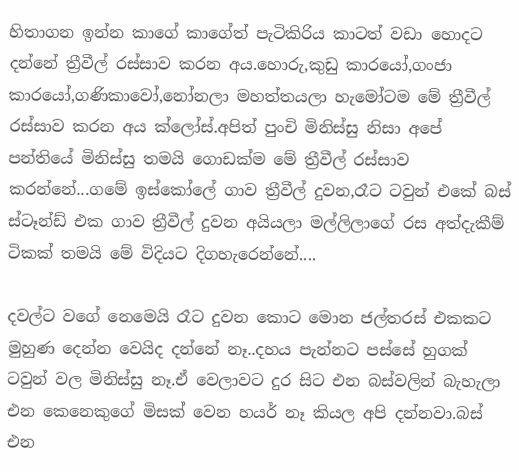හිතාගන ඉන්න කාගේ කාගේත් පැටිකිරිය කාටත් වඩා හොදට දන්නේ ත්‍රීවීල් රස්සාව කරන අය.හොරු,කුඩු කාරයෝ,ගංජා කාරයෝ,ගණිකාවෝ,නෝනලා මහත්තයලා හැමෝටම මේ ත්‍රීවීල් රස්සාව කරන අය ක්ලෝස්.අපිත් පුංචි මිනිස්සු නිසා අපේ පන්තියේ මිනිස්සු තමයි ගොඩක්ම මේ ත්‍රීවීල් රස්සාව කරන්නේ...ගමේ ඉස්කෝලේ ගාව ත්‍රීවීල් දුවන,රෑට ටවුන් එකේ බස් ස්ටෑන්ඩ් එක ගාව ත්‍රීවීල් දුවන අයියලා මල්ලිලාගේ රස අත්දැකීම් ටිකක් තමයි මේ විදියට දිගහැරෙන්නේ....

දවල්ට වගේ නෙමෙයි රෑට දුවන කොට මොන ජල්තරස් එකකට මුහුණ දෙන්න වෙයිද දන්නේ නෑ..දහය පැන්නට පස්සේ හුගක් ටවුන් වල මිනිස්සු නෑ.ඒ වෙලාවට දුර සිට එන බස්වලින් බැහැලා එන කෙනෙකුගේ මිසක් වෙන හයර් නෑ කියල අපි දන්නවා.බස් එන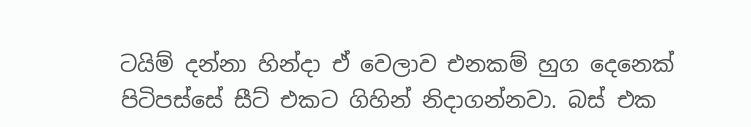ටයිම් දන්නා හින්දා ඒ වෙලාව එනකම් හුග දෙනෙක් පිටිපස්සේ සීට් එකට ගිහින් නිදාගන්නවා. බස් එක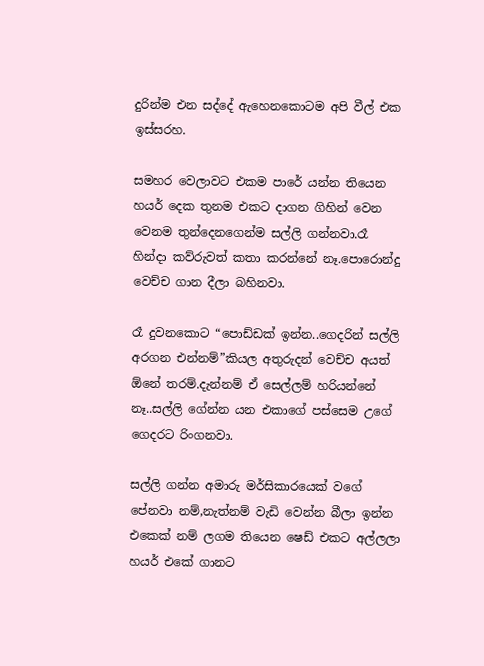දුරින්ම එන සද්දේ ඇහෙනකොටම අපි වීල් එක ඉස්සරහ.

සමහර වෙලාවට එකම පාරේ යන්න තියෙන හයර් දෙක තුනම එකට දාගන ගිහින් වෙන වෙනම තුන්දෙනගෙන්ම සල්ලි ගන්නවා.රෑ හින්දා කව්රුවත් කතා කරන්නේ නෑ.පොරොන්දු වෙච්ච ගාන දීලා බහිනවා.

රෑ දුවනකොට “පොඩ්ඩක් ඉන්න..ගෙදරින් සල්ලි අරගන එන්නම්”කියල අතුරුදන් වෙච්ච අයත් ඕනේ තරම්.දැන්නම් ඒ සෙල්ලම් හරියන්නේ නෑ..සල්ලි ගේන්න යන එකාගේ පස්සෙම උගේ ගෙදරට රිංගනවා.

සල්ලි ගන්න අමාරු මර්සිකාරයෙක් වගේ පේනවා නම්,නැත්නම් වැඩි වෙන්න බීලා ඉන්න එකෙක් නම් ලගම තියෙන ෂෙඩ් එකට අල්ලලා හයර් එකේ ගානට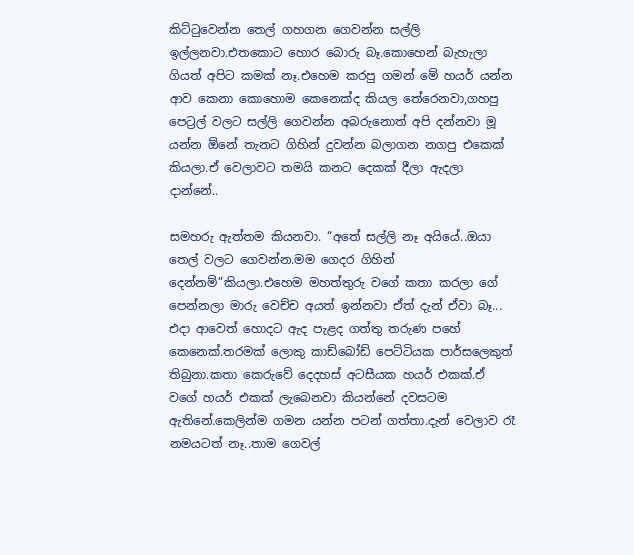කිට්ටුවෙන්න තෙල් ගහගන ගෙවන්න සල්ලි ඉල්ලනවා.එතකොට හොර බොරු බෑ.කොහෙන් බැහැලා ගියත් අපිට කමක් නෑ.එහෙම කරපු ගමන් මේ හයර් යන්න ආව කෙනා කොහොම කෙනෙක්ද කියල තේරෙනවා,ගහපු පෙට්‍රල් වලට සල්ලි ගෙවන්න අබරුනොත් අපි දන්නවා මූ යන්න ඕනේ තැනට ගිහින් දුවන්න බලාගන නගපු එකෙක් කියලා.ඒ වෙලාවට තමයි කනට දෙකක් දීලා ඇදලා දාන්නේ..

සමහරු ඇත්තම කියනවා. “අතේ සල්ලි නෑ අයියේ..ඔයා තෙල් වලට ගෙවන්න.මම ගෙදර ගිහින් දෙන්නම්”කියලා.එහෙම මහත්තුරු වගේ කතා කරලා ගේ පෙන්නලා මාරු වෙච්ච අයත් ඉන්නවා ඒත් දැන් ඒවා බෑ...
එදා ආවෙත් හොදට ඇද පැළද ගත්තු තරුණ පහේ කෙනෙක්.තරමක් ලොකු කාඩ්බෝඩ් පෙට්ටියක පාර්සලෙකුත් තිබුනා.කතා කෙරුවේ දෙදහස් අටසීයක හයර් එකක්.ඒ වගේ හයර් එකක් ලැබෙනවා කියන්නේ දවසටම ඇතිනේ.කෙලින්ම ගමන යන්න පටන් ගත්තා.දැන් වෙලාව රෑ නමයටත් නෑ..තාම ගෙවල්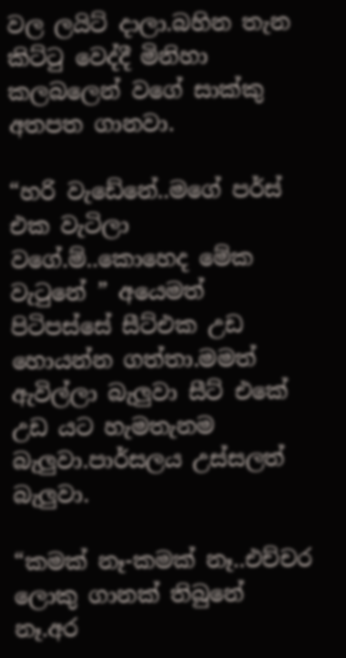වල ලයිට් දාලා.බහින තැන කිට්ටු වෙද්දී මිනිහා කලබලෙන් වගේ සාක්කු අතපත ගානවා.

“හරි වැඩේනේ..මගේ පර්ස් එක වැටිලා වගේ.ම්..කොහෙද මේක වැටුනේ ” අයෙමත් පිටිපස්සේ සීට්එක උඩ හොයන්න ගත්තා.මමත් ඇවිල්ලා බැලුවා සීට් එකේ උඩ යට හැමතැනම බැලුවා.පාර්සලය උස්සලත් බැලුවා.

“කමක් නෑ-කමක් නෑ..එච්චර ලොකු ගානක් තිබුනේ නෑ.අර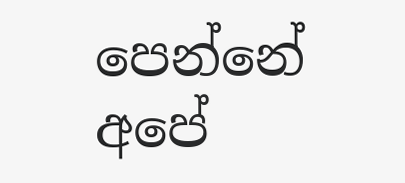පෙන්නේ අපේ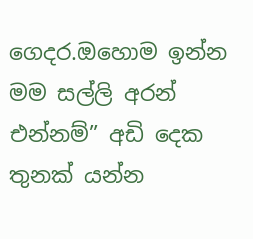ගෙදර.ඔහොම ඉන්න මම සල්ලි අරන් එන්නම්” අඩි දෙක තුනක් යන්න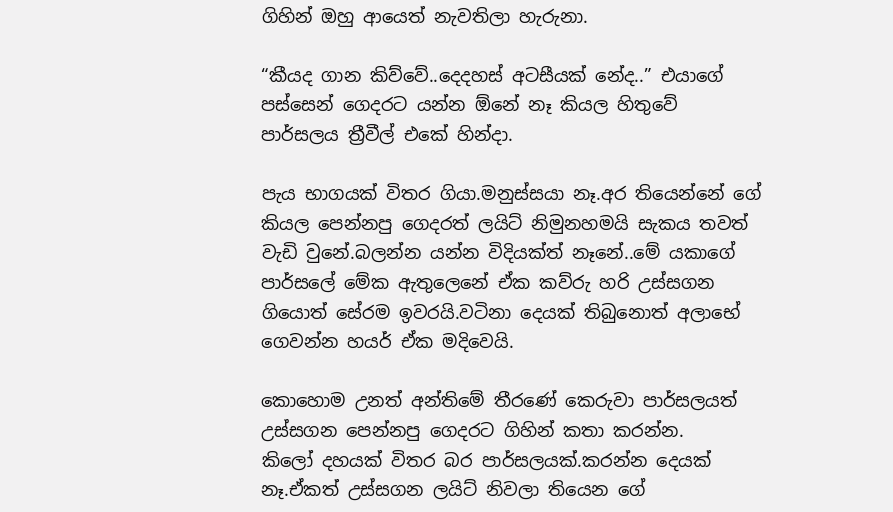ගිහින් ඔහු ආයෙත් නැවතිලා හැරුනා.

“කීයද ගාන කිව්වේ..දෙදහස් අටසීයක් නේද..” එයාගේ පස්සෙන් ගෙදරට යන්න ඕනේ නෑ කියල හිතුවේ පාර්සලය ත්‍රීවීල් එකේ හින්දා.

පැය භාගයක් විතර ගියා.මනුස්සයා නෑ.අර තියෙන්නේ ගේ කියල පෙන්නපු ගෙදරත් ලයිට් නිමුනහමයි සැකය තවත් වැඩි වුනේ.බලන්න යන්න විදියක්ත් නෑනේ..මේ යකාගේ පාර්සලේ මේක ඇතුලෙනේ ඒක කව්රු හරි උස්සගන ගියොත් සේරම ඉවරයි.වටිනා දෙයක් තිබුනොත් අලාභේ ගෙවන්න හයර් ඒක මදිවෙයි.

කොහොම උනත් අන්තිමේ තීරණේ කෙරුවා පාර්සලයත් උස්සගන පෙන්නපු ගෙදරට ගිහින් කතා කරන්න.
කිලෝ දහයක් විතර බර පාර්සලයක්.කරන්න දෙයක් නෑ.ඒකත් උස්සගන ලයිට් නිවලා තියෙන ගේ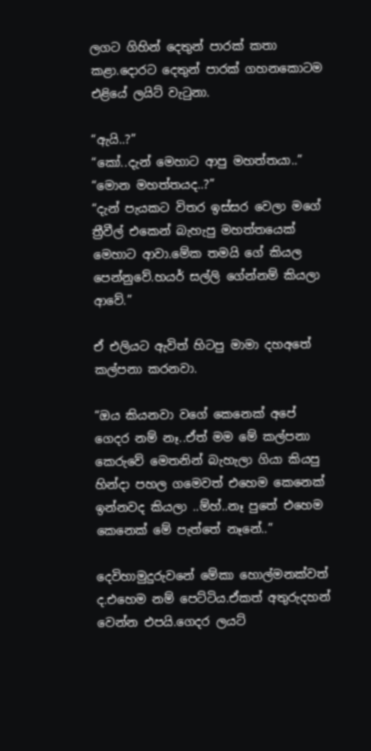ලගට ගිහින් දෙතුන් පාරක් කතා කළා.දොරට දෙතුන් පාරක් ගහනකොටම එළියේ ලයිට් වැටුනා.

“ඇයි..?”
“කෝ..දැන් මෙහාට ආපු මහත්තයා..”
“මොන මහත්තයද..?”
“දැන් පැයකට විතර ඉස්සර වෙලා මගේ ත්‍රීවීල් එකෙන් බැහැපු මහත්තයෙක් මෙහාට ආවා.මේක තමයි ගේ කියල පෙන්නුවේ.හයර් සල්ලි ගේන්නම් කියලා ආවේ.”

ඒ එලියට ඇවිත් හිටපු මාමා දහඅතේ කල්පනා කරනවා.

“ඔය කියනවා වගේ කෙනෙක් අපේ ගෙදර නම් නෑ..ඒත් මම මේ කල්පනා කෙරුවේ මෙතනින් බැහැලා ගියා කියපු හින්දා පහල ගමෙවත් එහෙම කෙනෙක් ඉන්නවද කියලා ..ම්හ්..නෑ පුතේ එහෙම කෙනෙක් මේ පැත්තේ නෑනේ..”

දෙවිහාමුදුරුවනේ මේකා හොල්මනක්වත් ද.එහෙම නම් පෙට්ටිය.ඒකත් අතුරුදහන් වෙන්න එපයි.ගෙදර ලයට්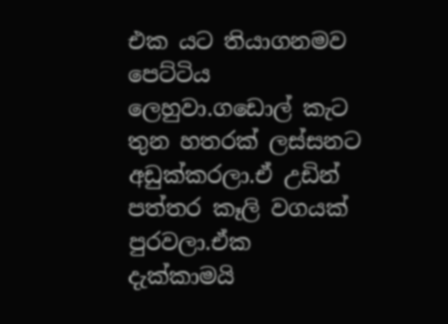එක යට තියාගනමව පෙට්ටිය ලෙහුවා.ගඩොල් කැට තුන හතරක් ලස්සනට අඩුක්කරලා.ඒ උඩින් පත්තර කෑලි වගයක් පුරවලා.ඒක දැක්කාමයි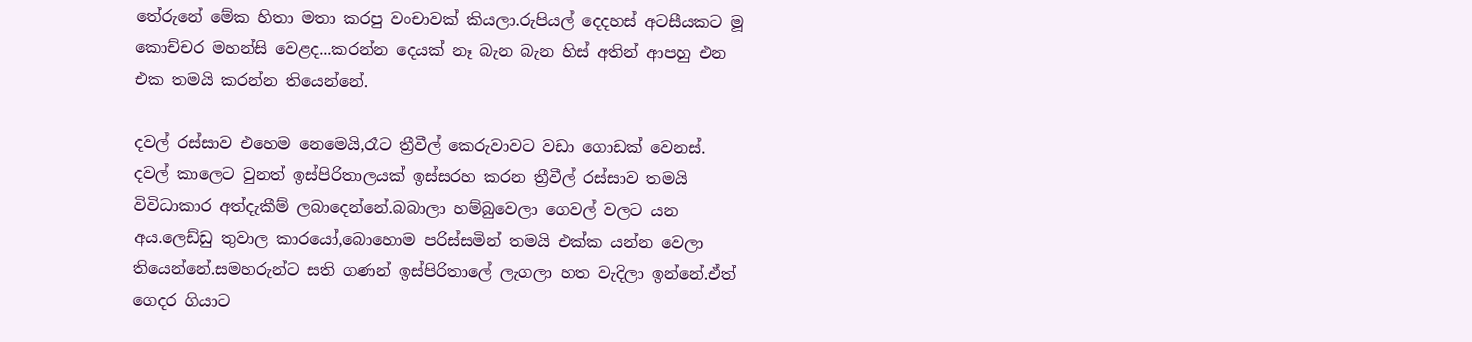තේරුනේ මේක හිතා මතා කරපු වංචාවක් කියලා.රුපියල් දෙදහස් අටසීයකට මූ කොච්චර මහන්සි වෙළද...කරන්න දෙයක් නෑ බැන බැන හිස් අතින් ආපහු එන එක තමයි කරන්න තියෙන්නේ.

දවල් රස්සාව එහෙම නෙමෙයි,රෑට ත්‍රීවීල් කෙරුවාවට වඩා ගොඩක් වෙනස්.
දවල් කාලෙට වුනත් ඉස්පිරිතාලයක් ඉස්සරහ කරන ත්‍රීවීල් රස්සාව තමයි විවිධාකාර අත්දැකීම් ලබාදෙන්නේ.බබාලා හම්බුවෙලා ගෙවල් වලට යන අය.ලෙඩ්ඩු තුවාල කාරයෝ,බොහොම පරිස්සමින් තමයි එක්ක යන්න වෙලා තියෙන්නේ.සමහරුන්ට සති ගණන් ඉස්පිරිතාලේ ලැගලා හත වැදිලා ඉන්නේ.ඒත් ගෙදර ගියාට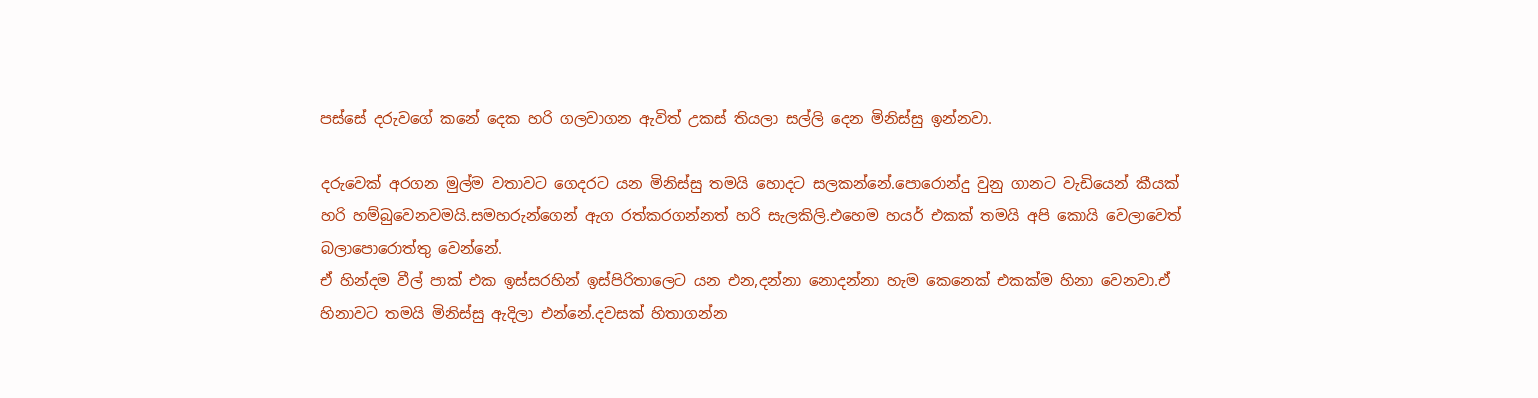පස්සේ දරුවගේ කනේ දෙක හරි ගලවාගන ඇවිත් උකස්‌ තියලා සල්ලි දෙන මිනිස්සු ඉන්නවා.

දරුවෙක් අරගන මුල්ම වතාවට ගෙදරට යන මිනිස්සු තමයි හොදට සලකන්නේ.පොරොන්දු වුනු ගානට වැඩියෙන් කීයක් හරි හම්බුවෙනවමයි.සමහරුන්ගෙන් ඇග රත්කරගන්නත් හරි සැලකිලි.එහෙම හයර් එකක් තමයි අපි කොයි වෙලාවෙත් බලාපොරොත්තු වෙන්නේ.
ඒ හින්දම වීල් පාක් එක ඉස්සරහින් ඉස්පිරිතාලෙට යන එන,දන්නා නොදන්නා හැම කෙනෙක් එකක්ම හිනා වෙනවා.ඒ හිනාවට තමයි මිනිස්සු ඇදිලා එන්නේ.දවසක් හිතාගන්න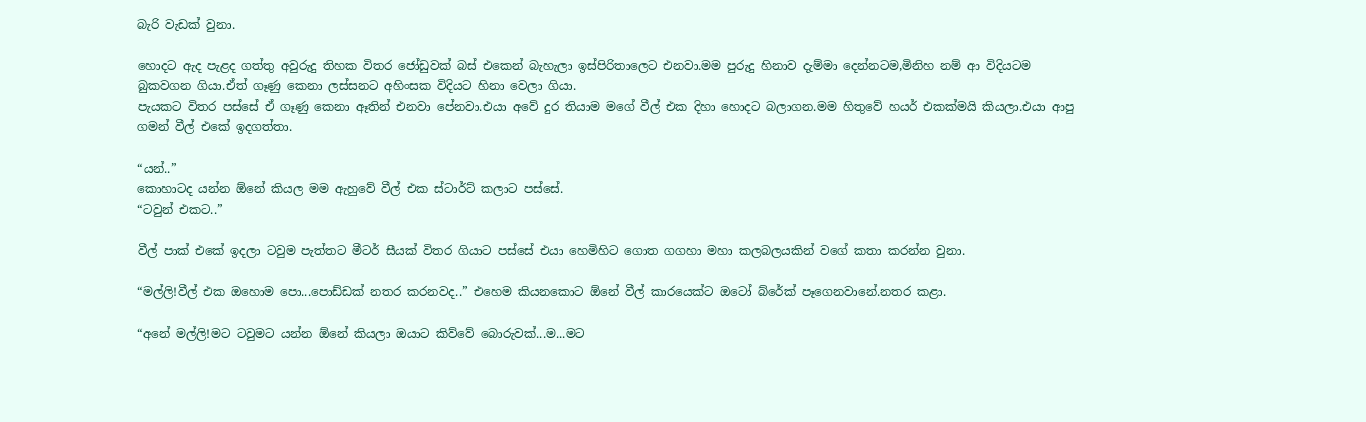බැරි වැඩක් වුනා.

හොදට ඇද පැළද ගත්තු අවුරුදු තිහක විතර ජෝඩුවක්‌ බස් එකෙන් බැහැලා ඉස්පිරිතාලෙට එනවා.මම පුරුදු හිනාව දැම්මා දෙන්නටම,මිනිහ නම් ආ විදියටම බුකවගන ගියා.ඒත් ගෑණු කෙනා ලස්සනට අහිංසක විදියට හිනා වෙලා ගියා.
පැයකට විතර පස්සේ ඒ ගෑණු කෙනා ඈතින් එනවා පේනවා.එයා අවේ දුර තියාම මගේ වීල් එක දිහා හොදට බලාගන.මම හිතුවේ හයර් එකක්මයි කියලා.එයා ආපු ගමන් වීල් එකේ ඉදගත්තා.

“යන්..”
කොහාටද යන්න ඕනේ කියල මම ඇහුවේ වීල් එක ස්ටාර්ට් කලාට පස්සේ.
“ටවුන් එකට..”

වීල් පාක් එකේ ඉදලා ටවුම පැත්තට මීටර් සීයක් විතර ගියාට පස්සේ එයා හෙමිහිට ගොත ගගහා මහා කලබලයකින් වගේ කතා කරන්න වුනා.

“මල්ලි!වීල් එක ඔහොම පො...පොඩ්ඩක් නතර කරනවද..” එහෙම කියනකොට ඕනේ වීල් කාරයෙක්ට ඔටෝ බ්රේක් පෑගෙනවානේ.නතර කළා.

“අනේ මල්ලි!මට ටවුමට යන්න ඕනේ කියලා ඔයාට කිව්වේ බොරුවක්...ම...මට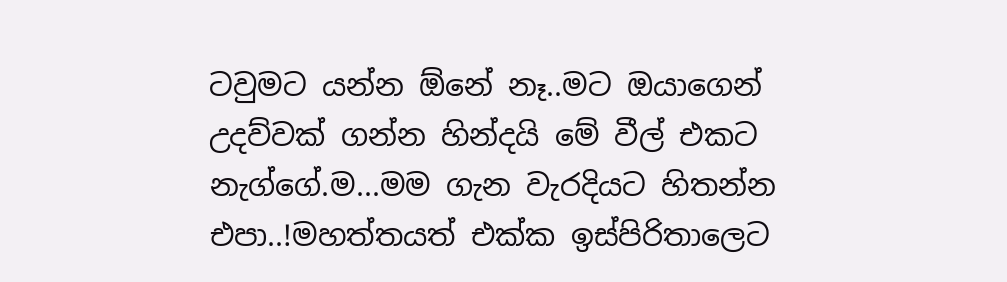ටවුමට යන්න ඕනේ නෑ..මට ඔයාගෙන් උදව්වක් ගන්න හින්දයි මේ වීල් එකට නැග්ගේ.ම...මම ගැන වැරදියට හිතන්න එපා..!මහත්තයත් එක්ක ඉස්පිරිතාලෙට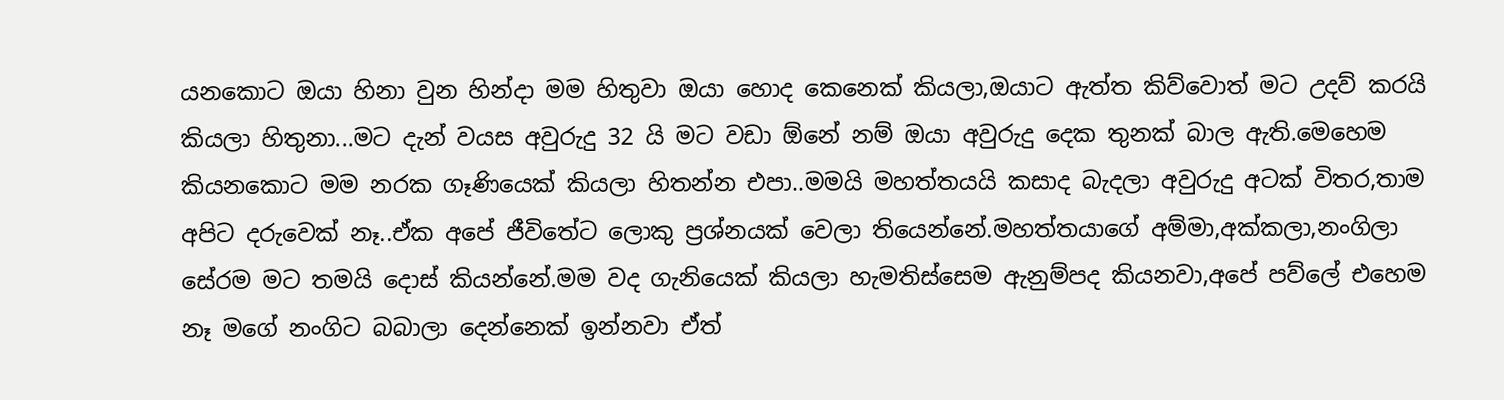යනකොට ඔයා හිනා වුන හින්දා මම හිතුවා ඔයා හොද කෙනෙක් කියලා,ඔයාට ඇත්ත කිව්වොත් මට උදව් කරයි කියලා හිතුනා...මට දැන් වයස අවුරුදු 32 යි මට වඩා ඕනේ නම් ඔයා අවුරුදු දෙක තුනක් බාල ඇති.මෙහෙම කියනකොට මම නරක ගෑණියෙක් කියලා හිතන්න එපා..මමයි මහත්තයයි කසාද බැදලා අවුරුදු අටක් විතර,තාම අපිට දරුවෙක් නෑ..ඒක අපේ ජීවිතේට ලොකු ප්‍රශ්නයක් වෙලා තියෙන්නේ.මහත්තයාගේ අම්මා,අක්කලා,නංගිලා සේරම මට තමයි දොස් කියන්නේ.මම වද ගැනියෙක් කියලා හැමතිස්සෙම ඇනුම්පද කියනවා,අපේ පව්ලේ එහෙම නෑ මගේ නංගිට බබාලා දෙන්නෙක් ඉන්නවා ඒත්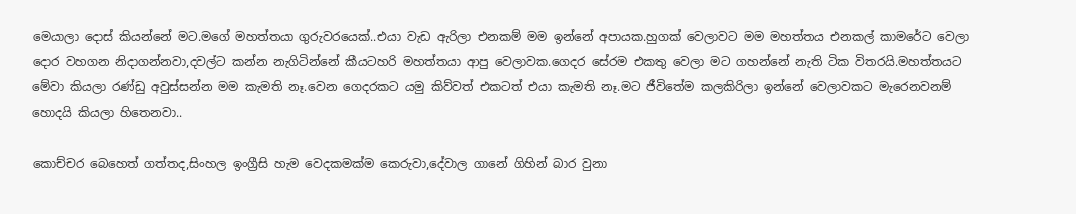මෙයාලා දොස් කියන්නේ මට.මගේ මහත්තයා ගුරුවරයෙක්..එයා වැඩ ඇරිලා එනකම් මම ඉන්නේ අපායක.හුගක් වෙලාවට මම මහත්තය එනකල් කාමරේට වෙලා දොර වහගන නිදාගන්නවා,දවල්ට කන්න නැගිටින්නේ කීයටහරි මහත්තයා ආපු වෙලාවක.ගෙදර සේරම එකතු වෙලා මට ගහන්නේ නැති ටික විතරයි.මහත්තයට මේවා කියලා රණ්ඩු අවුස්සන්න මම කැමති නෑ.වෙන ගෙදරකට යමු කිව්වත් එකටත් එයා කැමති නෑ.මට ජීවිතේම කලකිරිලා ඉන්නේ වෙලාවකට මැරෙනවනම් හොදයි කියලා හිතෙනවා..

කොච්චර බෙහෙත් ගත්තද,සිංහල ඉංග්‍රීසි හැම වෙදකමක්ම කෙරුවා,දේවාල ගානේ ගිහින් බාර වුනා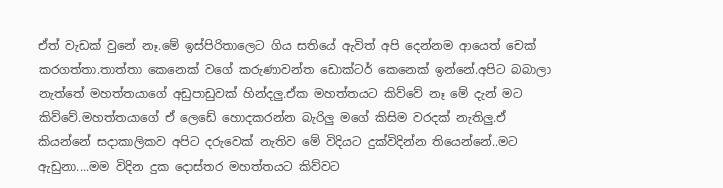ඒත් වැඩක් වුනේ නෑ.මේ ඉස්පිරිතාලෙට ගිය සතියේ ඇවිත් අපි දෙන්නම ආයෙත් චෙක් කරගත්තා.තාත්තා කෙනෙක් වගේ කරුණාවන්ත ඩොක්ටර් කෙනෙක් ඉන්නේ.අපිට බබාලා නැත්තේ මහත්තයාගේ අඩුපාඩුවක් හින්දලු.ඒක මහත්තයට කිව්වේ නෑ මේ දැන් මට කිව්වේ.මහත්තයාගේ ඒ ලෙඩේ හොදකරන්න බැරිලු මගේ කිසිම වරදක් නැතිලු.ඒ කියන්නේ සදාකාලිකව අපිට දරුවෙක් නැතිව මේ විදියට දුක්විදින්න තියෙන්නේ..මට ඇඩුනා....මම විදින දුක දොස්තර මහත්තයට කිව්වට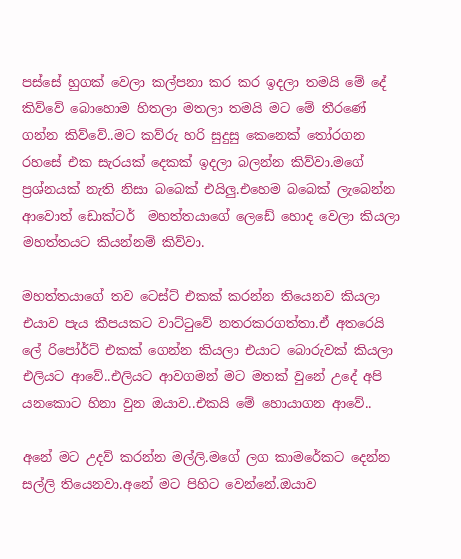පස්සේ හුගක් වෙලා කල්පනා කර කර ඉදලා තමයි මේ දේ කිව්වේ බොහොම හිතලා මතලා තමයි මට මේ තීරණේ ගන්න කිව්වේ..මට කව්රු හරි සුදුසු කෙනෙක් තෝරගන රහසේ එක සැරයක් දෙකක් ඉදලා බලන්න කිව්වා.මගේ ප්‍රශ්නයක් නැති නිසා බබෙක් එයිලු.එහෙම බබෙක් ලැබෙන්න ආවොත් ඩොක්ටර්  මහත්තයාගේ ලෙඩේ හොද වෙලා කියලා මහත්තයට කියන්නම් කිව්වා.

මහත්තයාගේ තව ටෙස්ට් එකක් කරන්න තියෙනව කියලා එයාව පැය කීපයකට වාට්ටුවේ නතරකරගත්තා.ඒ අතරෙයි ලේ රිපෝර්ට් එකක් ගෙන්න කියලා එයාට බොරුවක් කියලා එලියට ආවේ..එලියට ආවගමන් මට මතක් වුනේ උදේ අපි යනකොට හිනා වුන ඔයාව..එකයි මේ හොයාගන ආවේ..

අනේ මට උදව් කරන්න මල්ලි.මගේ ලග කාමරේකට දෙන්න සල්ලි තියෙනවා.අනේ මට පිහිට වෙන්නේ.ඔයාව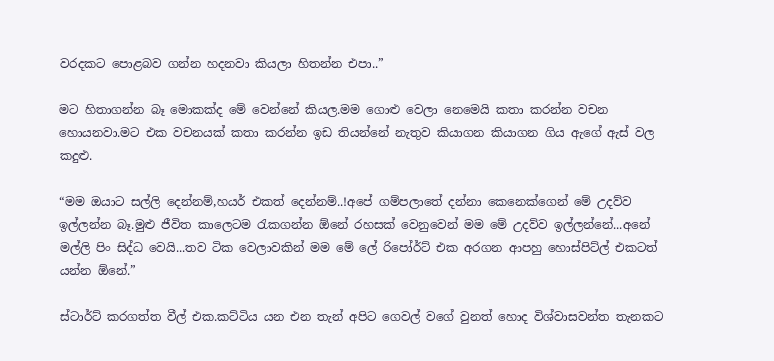වරදකට පොළබව ගන්න හදනවා කියලා හිතන්න එපා..”

මට හිතාගන්න බෑ මොකක්ද මේ වෙන්නේ කියල.මම ගොළු වෙලා නෙමෙයි කතා කරන්න වචන හොයනවා.මට එක වචනයක් කතා කරන්න ඉඩ තියන්නේ නැතුව කියාගන කියාගන ගිය ඇගේ ඇස් වල කදුළු.

“මම ඔයාට සල්ලි දෙන්නම්,හයර් එකත් දෙන්නම්..!අපේ ගම්පලාතේ දන්නා කෙනෙක්ගෙන් මේ උදව්ව ඉල්ලන්න බෑ.මුළු ජීවිත කාලෙටම රැකගන්න ඕනේ රහසක් වෙනුවෙන් මම මේ උදව්ව ඉල්ලන්නේ...අනේ මල්ලි පිං සිද්ධ වෙයි...තව ටික වෙලාවකින් මම මේ ලේ රිපෝර්ට් එක අරගන ආපහු හොස්පිට්ල් එකටත් යන්න ඕනේ.”

ස්ටාර්ට් කරගත්ත වීල් එක.කට්ටිය යන එන තැන් අපිට ගෙවල් වගේ වුනත් හොද විශ්වාසවන්ත තැනකට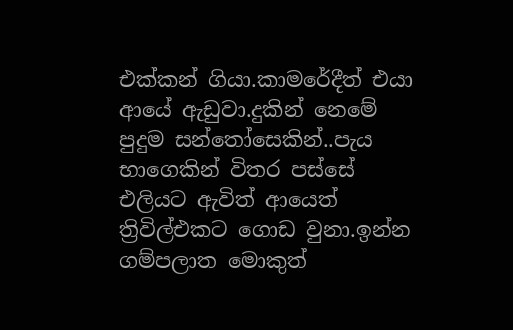එක්කන් ගියා.කාමරේදීත් එයා ආයේ ඇඩුවා.දුකින් නෙමේ පුදුම සන්තෝසෙකින්..පැය භාගෙකින් විතර පස්සේ එලියට ඇවිත් ආයෙත් ත්‍රිවිල්එකට ගොඩ වුනා.ඉන්න ගම්පලාත මොකුත්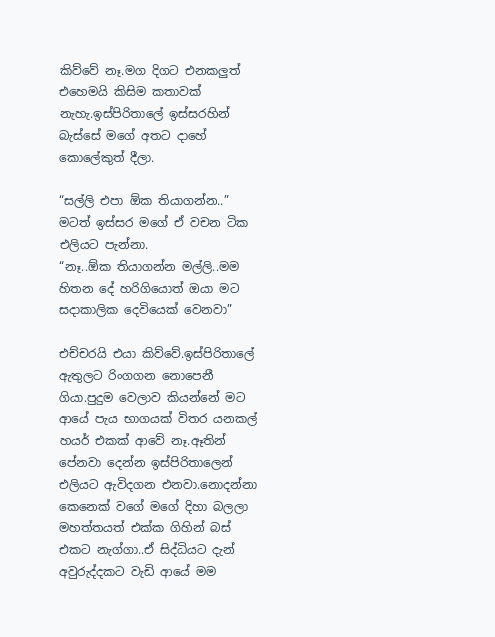කිව්වේ නෑ.මග දිගට එනකලුත් එහෙමයි කිසිම කතාවක් නැහැ.ඉස්පිරිතාලේ ඉස්සරහින් බැස්සේ මගේ අතට දාහේ කොලේකුත් දීලා.

“සල්ලි එපා ඕක තියාගන්න..” මටත් ඉස්සර මගේ ඒ වචන ටික එලියට පැන්නා.
“නෑ..ඕක තියාගන්න මල්ලි..මම හිතන දේ හරිගියොත් ඔයා මට සදාකාලික දෙවියෙක් වෙනවා”

එච්චරයි එයා කිව්වේ.ඉස්පිරිතාලේ ඇතුලට රිංගගන නොපෙනී ගියා.පුදුම වෙලාව කියන්නේ මට ආයේ පැය භාගයක් විතර යනකල් හයර් එකක් ආවේ නෑ.ඈතින් පේනවා දෙන්න ඉස්පිරිතාලෙන් එලියට ඇවිදගන එනවා.නොදන්නා කෙනෙක් වගේ මගේ දිහා බලලා මහත්තයත් එක්ක ගිහින් බස් එකට නැග්ගා..ඒ සිද්ධියට දැන් අවුරුද්දකට වැඩි ආයේ මම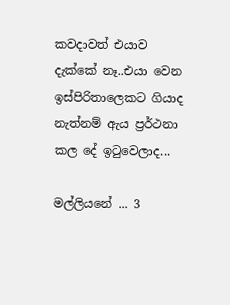කවදාවත් එයාව දැක්කේ නෑ..එයා වෙන ඉස්පිරිතාලෙකට ගියාද නැත්නම් ඇය ප්‍රර්ථනා කල දේ ඉටුවෙලාද...

මල්ලියනේ ... 3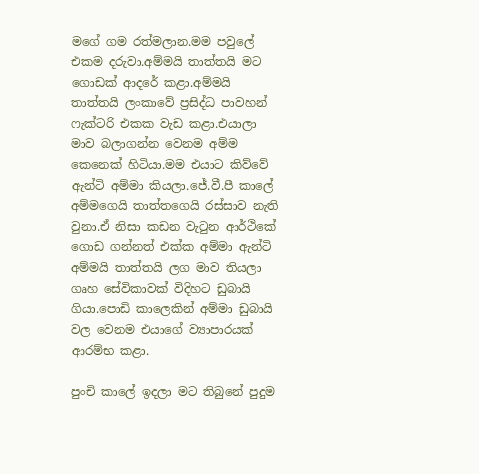මගේ ගම රත්මලාන.මම පවුලේ එකම දරුවා.අම්මයි තාත්තයි මට ගොඩක් ආදරේ කළා.අම්මයි තාත්තයි ලංකාවේ ප්‍රසිද්ධ පාවහන් ෆැක්ටරි එකක වැඩ කළා.එයාලා මාව බලාගන්න වෙනම අම්ම කෙනෙක් හිටියා.මම එයාට කිව්වේ ඇන්ටි අම්මා කියලා.ජේ.වී.පී කාලේ අම්මගෙයි තාත්තගෙයි රස්සාව නැති වුනා.ඒ නිසා කඩන වැටුන ආර්ථිකේ ගොඩ ගන්නත් එක්ක අම්මා ඇන්ටි අම්මයි තාත්තයි ලග මාව තියලා ගෘහ සේවිකාවක් විදිහට ඩුබායි ගියා.පොඩි කාලෙකින් අම්මා ඩුබායි වල වෙනම එයාගේ ව්‍යාපාරයක් ආරම්භ කළා.

පුංචි කාලේ ඉදලා මට තිබුනේ පුදුම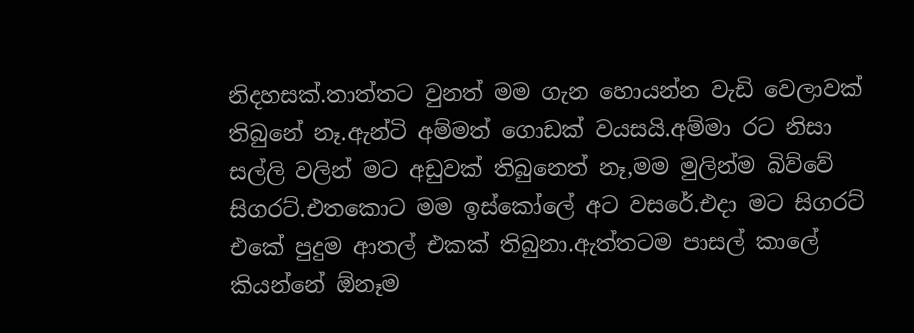නිදහසක්.තාත්තට වුනත් මම ගැන හොයන්න වැඩි වෙලාවක් තිබුනේ නෑ.ඇන්ටි අම්මත් ගොඩක් වයසයි.අම්මා රට නිසා සල්ලි වලින් මට අඩුවක් තිබුනෙත් නෑ,මම මුලින්ම බිව්වේ සිගරට්.එතකොට මම ඉස්කෝලේ අට වසරේ.එදා මට සිගරට් එකේ පුදුම ආතල් එකක් තිබුනා.ඇත්තටම පාසල් කාලේ කියන්නේ ඕනෑම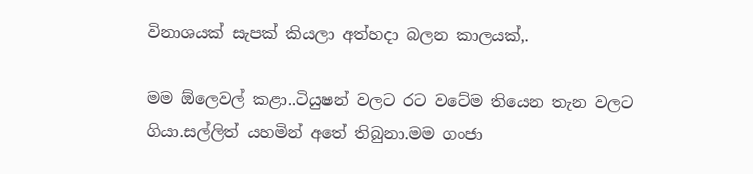විනාශයක් සැපක් කියලා අත්හදා බලන කාලයක්,.

මම ඕලෙවල් කළා..ටියුෂන් වලට රට වටේම තියෙන තැන වලට ගියා.සල්ලිත් යහමින් අතේ තිබුනා.මම ගංජා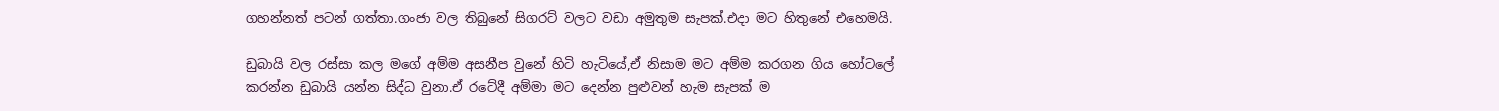ගහන්නත් පටන් ගත්තා.ගංජා වල තිබුනේ සිගරට් වලට වඩා අමුතුම සැපක්.එදා මට හිතුනේ එහෙමයි.

ඩුබායි වල රස්සා කල මගේ අම්ම අසනීප වුනේ හිටි හැටියේ,ඒ නිසාම මට අම්ම කරගන ගිය හෝටලේ කරන්න ඩුබායි යන්න සිද්ධ වුනා.ඒ රටේදී අම්මා මට දෙන්න පුළුවන් හැම සැපක් ම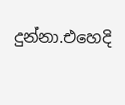දුන්නා.එහෙදි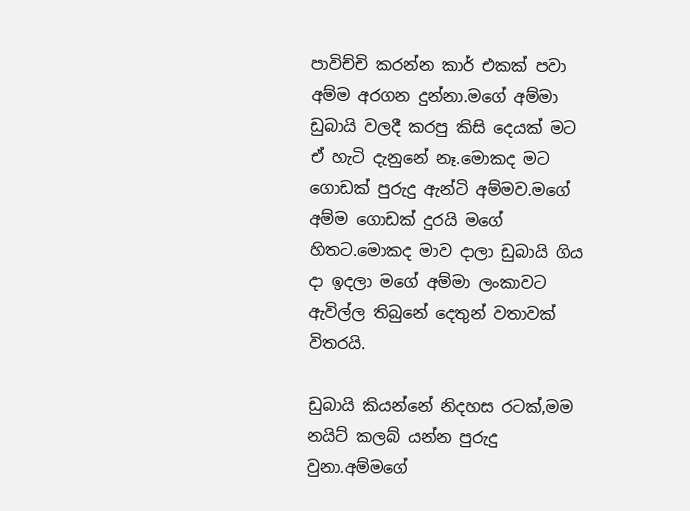පාවිච්චි කරන්න කාර් එකක් පවා අම්ම අරගන දුන්නා.මගේ අම්මා ඩුබායි වලදී කරපු කිසි දෙයක් මට ඒ හැටි දැනුනේ නෑ.මොකද මට ගොඩක් පුරුදු ඇන්ටි අම්මව.මගේ අම්ම ගොඩක් දුරයි මගේ හිතට.මොකද මාව දාලා ඩුබායි ගිය දා ඉදලා මගේ අම්මා ලංකාවට ඇවිල්ල තිබුනේ දෙතුන් වතාවක් විතරයි.

ඩුබායි කියන්නේ නිදහස රටක්,මම නයිට් කලබ් යන්න පුරුදු වුනා.අම්මගේ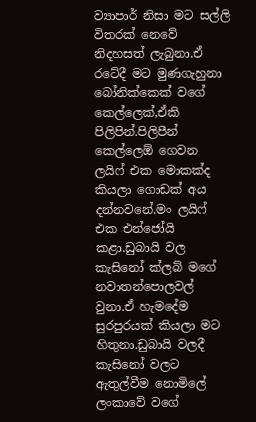ව්‍යාපාර් නිසා මට සල්ලි විතරක් නෙවේ නිදහසත් ලැබුනා.ඒ රටේදී මට මුණගැහුනා බෝනික්කෙක් වගේ කෙල්ලෙක්,ඒකි පිලිපින්.පිලිපීන් කෙල්ලෙඕ ගෙවන ලයිෆ් එක මොකක්ද කියලා ගොඩක් අය දන්නවනේ.මං ලයිෆ් එක එන්ජෝයි කළා.ඩුබායි වල කැසිනෝ ක්ලබ් මගේ නවාතන්පොලවල් වුනා.ඒ හැමදේම සුරපුරයක් කියලා මට හිතුනා.ඩුබායි වලදී කැසිනෝ වලට ඇතුල්වීම නොමිලේ ලංකාවේ වගේ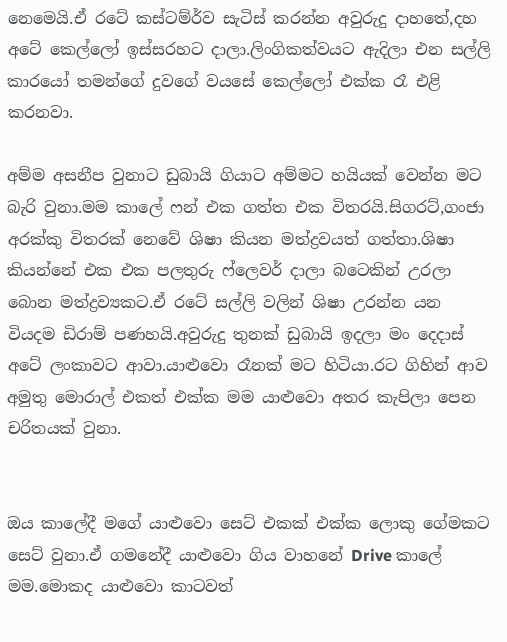නෙමෙයි.ඒ රටේ කස්ටම්ර්ව සැටිස් කරන්න අවුරුදු දාහතේ,දහ අටේ කෙල්ලෝ ඉස්සරහට දාලා.ලිංගිකත්වයට ඇදිලා එන සල්ලි කාරයෝ තමන්ගේ දුවගේ වයසේ කෙල්ලෝ එක්ක රෑ එළි කරනවා.

අම්ම අසනීප වුනාට ඩුබායි ගියාට අම්මට හයියක් වෙන්න මට බැරි වුනා.මම කාලේ ෆන් එක ගත්ත එක විතරයි.සිගරට්,ගංජා අරක්කු විතරක් නෙවේ ශිෂා කියන මත්ද්‍රවයත් ගත්තා.ශිෂා කියන්නේ එක එක පලතුරු ෆ්ලෙවර් දාලා බටෙකින් උරලා බොන මත්ද්‍රව්‍යකට.ඒ රටේ සල්ලි වලින් ශිෂා උරන්න යන වියදම ඩිරාම් පණහයි.අවුරුදු තුනක් ඩුබායි ඉදලා මං දෙදාස් අටේ ලංකාවට ආවා.යාළුවො රෑනක් මට හිටියා.රට ගිහින් ආව අමුතු මොරාල් එකත් එක්ක මම යාළුවො අතර කැපිලා පෙන චරිතයක් වුනා.


ඔය කාලේදී මගේ යාළුවො සෙට් එකක් එක්ක ලොකු ගේමකට සෙට් වුනා.ඒ ගමනේදී යාළුවො ගිය වාහනේ Drive කාලේ මම.මොකද යාළුවො කාටවත්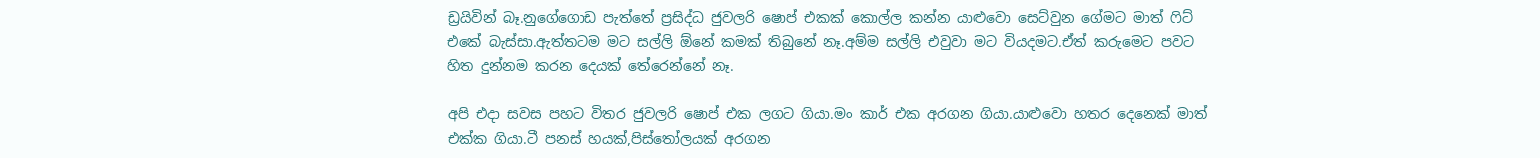ඩ්‍රයිවින් බෑ.නුගේගොඩ පැත්තේ ප්‍රසිද්ධ ජුවලරි ෂොප් එකක් කොල්ල කන්න යාළුවො සෙට්වුන ගේමට මාත් ෆිට් එකේ බැස්සා.ඇත්තටම මට සල්ලි ඕනේ කමක් තිබුනේ නෑ.අම්ම සල්ලි එවුවා මට වියදමට.ඒත් කරුමෙට පවට හිත දුන්නම කරන දෙයක් තේරෙන්නේ නෑ.

අපි එදා සවස පහට විතර ජුවලරි ෂොප් එක ලගට ගියා.මං කාර් එක අරගන ගියා.යාළුවො හතර දෙනෙක් මාත් එක්ක ගියා.ටී පනස් හයක්,පිස්තෝලයක් අරගන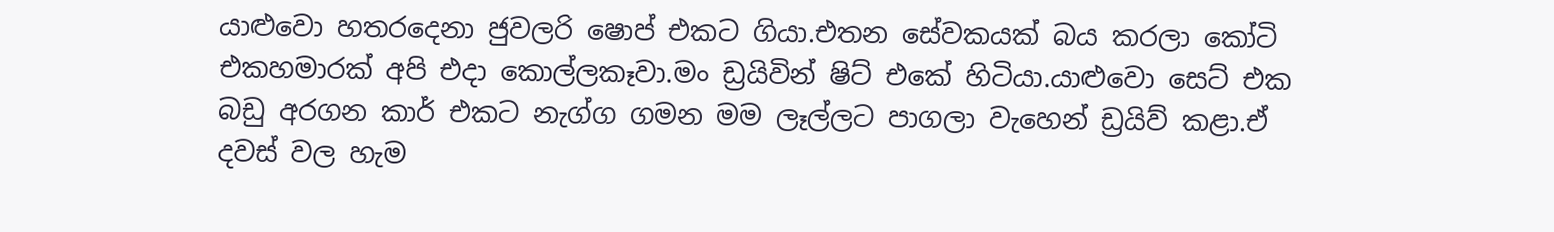යාළුවො හතරදෙනා ජුවලරි ෂොප් එකට ගියා.එතන සේවකයක් බය කරලා කෝටි එකහමාරක් අපි එදා කොල්ලකෑවා.මං ඩ්‍රයිවින් ෂිට් එකේ හිටියා.යාළුවො සෙට් එක බඩු අරගන කාර් එකට නැග්ග ගමන මම ලෑල්ලට පාගලා වැහෙන් ඩ්‍රයිව් කළා.ඒ දවස් වල හැම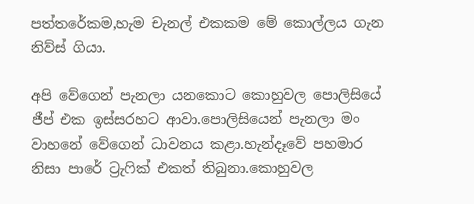පත්තරේකම,හැම චැනල් එකකම මේ කොල්ලය ගැන නිව්ස් ගියා.

අපි වේගෙන් පැනලා යනකොට කොහුවල පොලිසියේ ජීප් එක ඉස්සරහට ආවා.පොලිසියෙන් පැනලා මං වාහනේ වේගෙන් ධාවනය කළා.හැන්දෑවේ පහමාර නිසා පාරේ ට්‍රැෆික් එකත් තිබුනා.කොහුවල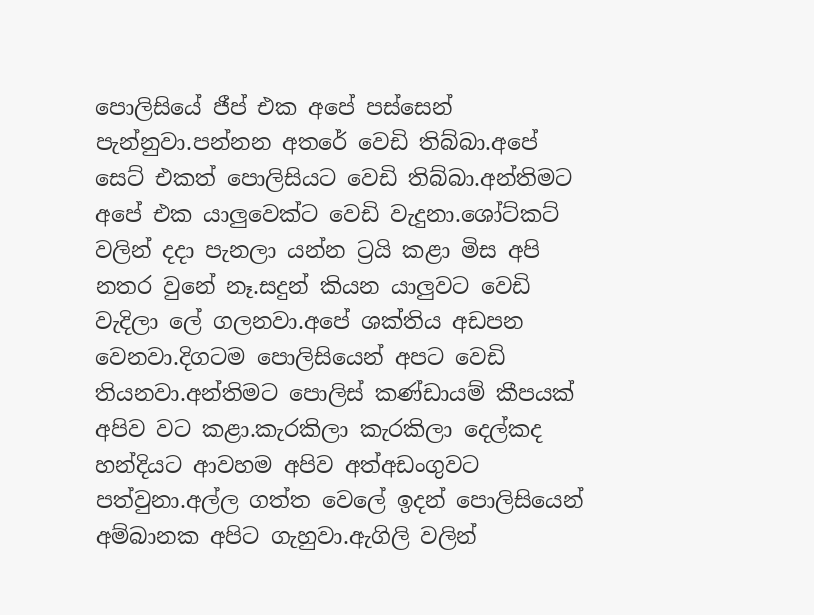පොලිසියේ ජීප් එක අපේ පස්සෙන් පැන්නුවා.පන්නන අතරේ වෙඩි තිබ්බා.අපේ සෙට් එකත් පොලිසියට වෙඩි තිබ්බා.අන්තිමට අපේ එක යාලුවෙක්ට වෙඩි වැදුනා.ශෝට්කට් වලින් දදා පැනලා යන්න ට්‍රයි කළා මිස අපි නතර වුනේ නෑ.සදුන් කියන යාලුවට වෙඩි වැදිලා ලේ ගලනවා.අපේ ශක්තිය අඩපන වෙනවා.දිගටම පොලිසියෙන් අපට වෙඩි තියනවා.අන්තිමට පොලිස් කණ්ඩායම් කීපයක් අපිව වට කළා.කැරකිලා කැරකිලා දෙල්කද හන්දියට ආවහම අපිව අත්අඩංගුවට පත්වුනා.අල්ල ගත්ත වෙලේ ඉදන් පොලිසියෙන් අම්බානක අපිට ගැහුවා.ඇගිලි වලින්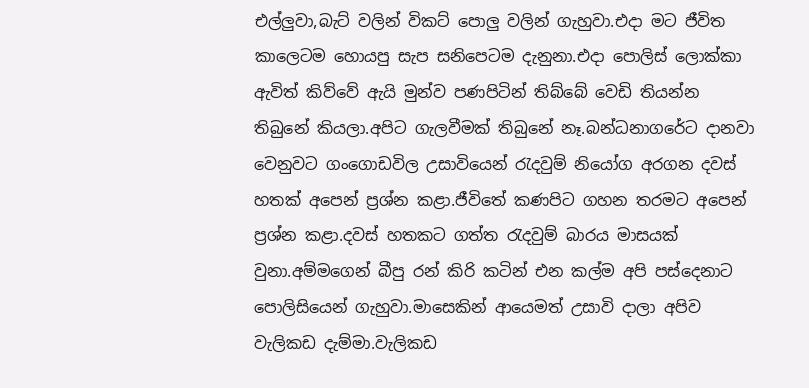එල්ලුවා,බැට් වලින් විකට් පොලු වලින් ගැහුවා.එදා මට ජීවිත කාලෙටම හොයපු සැප සනිපෙටම දැනුනා.එදා පොලිස් ලොක්කා ඇවිත් කිව්වේ ඇයි මුන්ව පණපිටින් තිබ්බේ වෙඩි තියන්න තිබුනේ කියලා.අපිට ගැලවීමක් තිබුනේ නෑ.බන්ධනාගරේට දානවා වෙනුවට ගංගොඩවිල උසාවියෙන් රැදවුම් නියෝග අරගන දවස් හතක් අපෙන් ප්‍රශ්න කළා.ජීවිතේ කණපිට ගහන තරමට අපෙන් ප්‍රශ්න කළා.දවස් හතකට ගත්ත රැදවුම් බාරය මාසයක් වුනා.අම්මගෙන් බීපු රන් කිරි කටින් එන කල්ම අපි පස්දෙනාට පොලිසියෙන් ගැහුවා.මාසෙකින් ආයෙමත් උසාවි දාලා අපිව වැලිකඩ දැම්මා.වැලිකඩ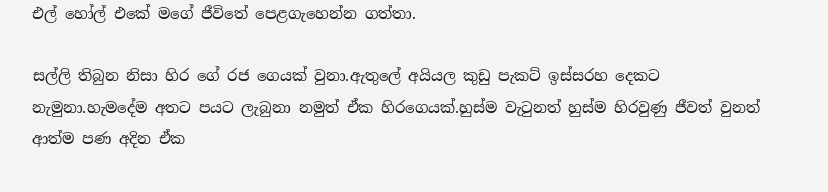එල් හෝල් එකේ මගේ ජීවිතේ පෙළගැහෙන්න ගත්තා.

සල්ලි තිබුන නිසා හිර ගේ රජ ගෙයක් වුනා.ඇතුලේ අයියල කුඩු පැකට් ඉස්සරහ දෙකට නැමුනා.හැමදේම අතට පයට ලැබුනා නමුත් ඒක හිරගෙයක්.හුස්ම වැටුනත් හුස්ම හිරවුණු ජීවත් වුනත් ආත්ම පණ අදින ඒක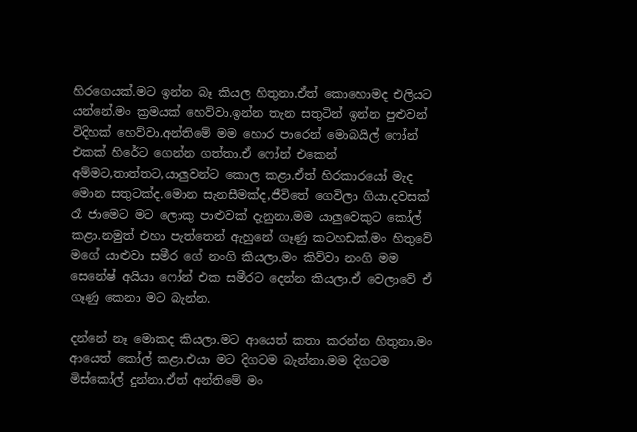හිරගෙයක්.මට ඉන්න බෑ කියල හිතුනා.ඒත් කොහොමද එලියට යන්නේ.මං ක්‍රමයක් හෙව්වා.ඉන්න තැන සතුටින් ඉන්න පුළුවන් විදිහක් හෙව්වා.අන්තිමේ මම හොර පාරෙන් මොබයිල් ෆෝන් එකක් හිරේට ගෙන්න ගත්තා.ඒ ෆෝන් එකෙන් අම්මට,තාත්තට,යාලුවන්ට කොල කළා.ඒත් හිරකාරයෝ මැද මොන සතුටක්ද.මොන සැනසීමක්ද,ජීවිතේ ගෙවිලා ගියා.දවසක් රෑ ජාමෙට මට ලොකු පාළුවක් දැනුනා.මම යාලුවෙකුට කෝල් කළා.නමුත් එහා පැත්තෙන් ඇහුනේ ගෑණු කටහඩක්.මං හිතුවේ මගේ යාළුවා සමීර ගේ නංගි කියලා.මං කිව්වා නංගි මම සෙනේෂ් අයියා ෆෝන් එක සමීරට දෙන්න කියලා.ඒ වෙලාවේ ඒ ගෑණු කෙනා මට බැන්න.

දන්නේ නෑ මොකද කියලා.මට ආයෙත් කතා කරන්න හිතුනා.මං ආයෙත් කෝල් කළා.එයා මට දිගටම බැන්නා.මම දිගටම මිස්කෝල් දුන්නා.ඒත් අන්තිමේ මං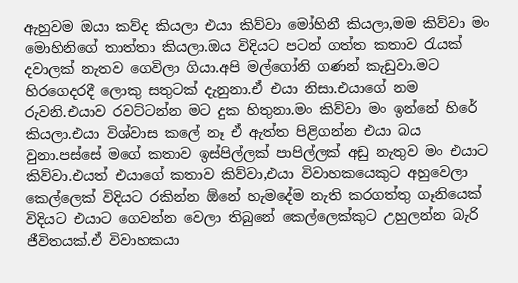ඇහුවම ඔයා කව්ද කියලා එයා කිව්වා මෝහිනී කියලා,මම කිව්වා මං මොහිනිගේ තාත්තා කියලා.ඔය විදියට පටන් ගත්ත කතාව රැයක් දවාලක් නැතව ගෙවිලා ගියා.අපි මල්ගෝනි ගණන් කැඩුවා.මට හිරගෙදරදී ලොකු සතුටක් දැනුනා.ඒ එයා නිසා.එයාගේ නම රුවනි.එයාව රවට්ටන්න මට දුක හිතුනා.මං කිව්වා මං ඉන්නේ හිරේ කියලා.එයා විශ්වාස කලේ නෑ ඒ ඇත්ත පිළිගන්න එයා බය වුනා.පස්සේ මගේ කතාව ඉස්පිල්ලක් පාපිල්ලක් අඩු නැතුව මං එයාට කිව්වා.එයත් එයාගේ කතාව කිව්වා,එයා විවාහකයෙකුට අහුවෙලා කෙල්ලෙක් විදියට රකින්න ඕනේ හැමදේම නැති කරගත්තු ගෑනියෙක් විදියට එයාට ගෙවන්න වෙලා තිබුනේ කෙල්ලෙක්කුට උහුලන්න බැරි ජීවිතයක්.ඒ විවාහකයා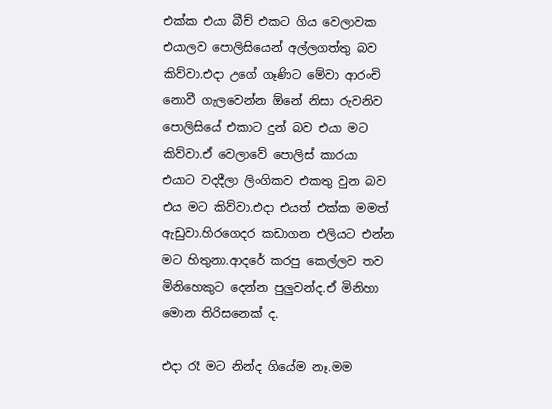එක්ක එයා බීච් එකට ගිය වෙලාවක එයාලව පොලිසියෙන් අල්ලගත්තු බව කිව්වා.එදා උගේ ගෑණිට මේවා ආරංචි නොවී ගැලවෙන්න ඕනේ නිසා රුවනිව පොලිසියේ එකාට දුන් බව එයා මට කිව්වා.ඒ වෙලාවේ පොලිස් කාරයා එයාට වදදීලා ලිංගිකව එකතු වුන බව එය මට කිව්වා.එදා එයත් එක්ක මමත් ඇඩුවා.හිරගෙදර කඩාගන එලියට එන්න මට හිතුනා.ආදරේ කරපු කෙල්ලව තව මිනිහෙකුට දෙන්න පුලුවන්ද.ඒ මිනිහා මොන තිරිසනෙක් ද.

එදා රෑ මට නින්ද ගියේම නෑ.මම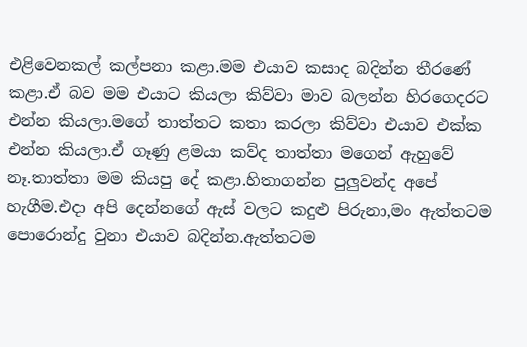එළිවෙනකල් කල්පනා කළා.මම එයාව කසාද බදින්න තීරණේ කළා.ඒ බව මම එයාට කියලා කිව්වා මාව බලන්න හිරගෙදරට එන්න කියලා.මගේ තාත්තට කතා කරලා කිව්වා එයාව එක්ක එන්න කියලා.ඒ ගෑණු ළමයා කව්ද තාත්තා මගෙන් ඇහුවේ නෑ.තාත්තා මම කියපු දේ කළා.හිතාගන්න පුලුවන්ද අපේ හැගීම.එදා අපි දෙන්නගේ ඇස් වලට කදුළු පිරුනා,මං ඇත්තටම පොරොන්දු වුනා එයාව බදින්න.ඇත්තටම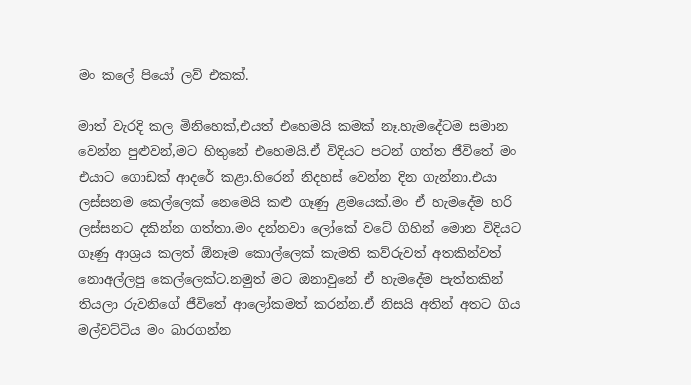මං කලේ පියෝ ලව් එකක්.

මාත් වැරදි කල මිනිහෙක්,එයත් එහෙමයි කමක් නෑ.හැමදේටම සමාන වෙන්න පුළුවන්,මට හිතුනේ එහෙමයි.ඒ විදියට පටන් ගත්ත ජීවිතේ මං එයාට ගොඩක් ආදරේ කළා.හිරෙන් නිදහස් වෙන්න දින ගැන්නා.එයා ලස්සනම කෙල්ලෙක් නෙමෙයි කළු ගෑණු ළමයෙක්.මං ඒ හැමදේම හරි ලස්සනට දකින්න ගත්තා.මං දන්නවා ලෝකේ වටේ ගිහින් මොන විදියට ගෑණු ආශ්‍රය කලත් ඕනෑම කොල්ලෙක් කැමති කව්රුවත් අතකින්වත් නොඅල්ලපු කෙල්ලෙක්ට.නමුත් මට ඔනාවුනේ ඒ හැමදේම පැත්තකින් තියලා රුවනිගේ ජීවිතේ ආලෝකමත් කරන්න.ඒ නිසයි අතින් අතට ගිය මල්වට්ටිය මං බාරගන්න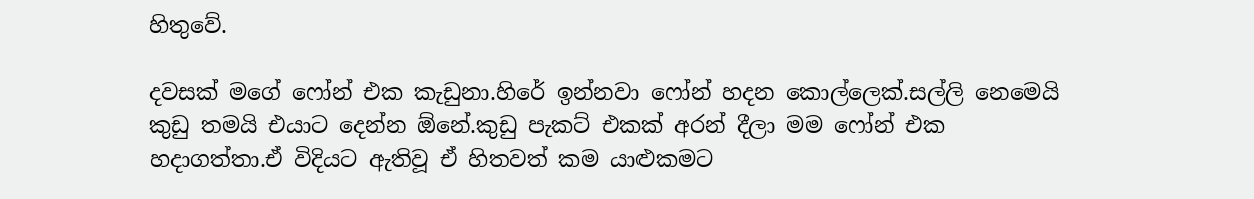හිතුවේ.

දවසක් මගේ ෆෝන් එක කැඩුනා.හිරේ ඉන්නවා ෆෝන් හදන කොල්ලෙක්.සල්ලි නෙමෙයි කුඩු තමයි එයාට දෙන්න ඕනේ.කුඩු පැකට් එකක් අරන් දීලා මම ෆෝන් එක හදාගත්තා.ඒ විදියට ඇතිවූ ඒ හිතවත් කම යාළුකමට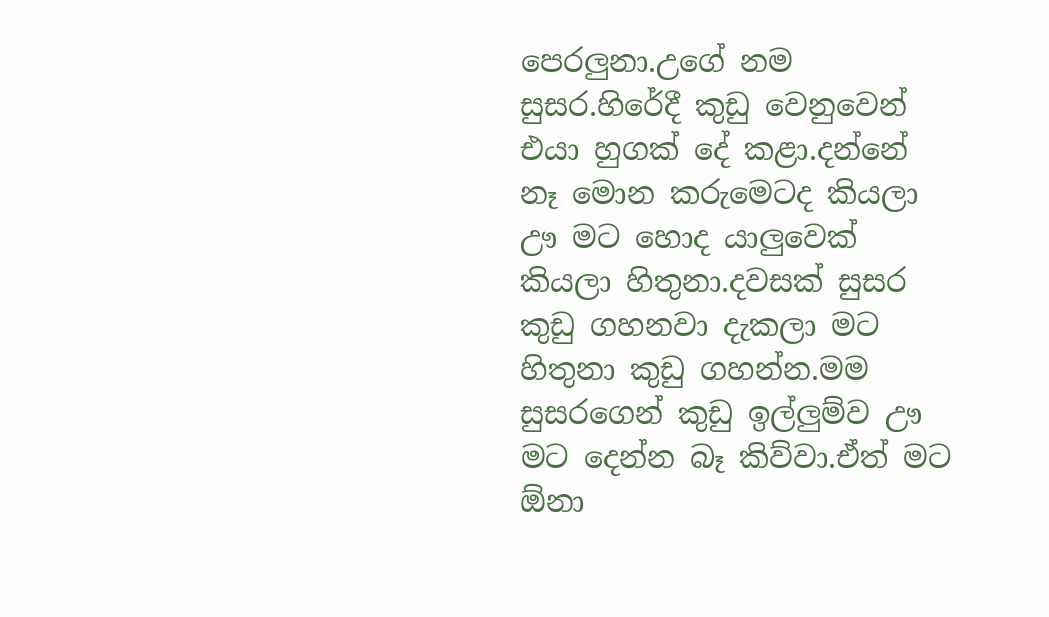පෙරලුනා.උගේ නම සුසර.හිරේදී කුඩු වෙනුවෙන් එයා හුගක් දේ කළා.දන්නේ නෑ මොන කරුමෙටද කියලා ඌ මට හොද යාලුවෙක් කියලා හිතුනා.දවසක් සුසර කුඩු ගහනවා දැකලා මට හිතුනා කුඩු ගහන්න.මම සුසරගෙන් කුඩු ඉල්ලුම්ව ඌ මට දෙන්න බෑ කිව්වා.ඒත් මට ඕනා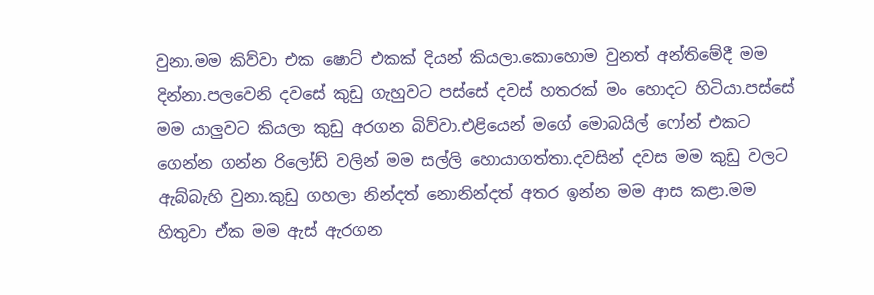වුනා.මම කිව්වා එක ෂොට් එකක් දියන් කියලා.කොහොම වුනත් අන්තිමේදී මම දින්නා.පලවෙනි දවසේ කුඩු ගැහුවට පස්සේ දවස් හතරක් මං හොදට හිටියා.පස්සේ මම යාලුවට කියලා කුඩු අරගන බිව්වා.එළියෙන් මගේ මොබයිල් ෆෝන් එකට ගෙන්න ගන්න රිලෝඩ් වලින් මම සල්ලි හොයාගත්තා.දවසින් දවස මම කුඩු වලට ඇබ්බැහි වුනා.කුඩු ගහලා නින්දත් නොනින්දත් අතර ඉන්න මම ආස කළා.මම හිතුවා ඒක මම ඇස් ඇරගන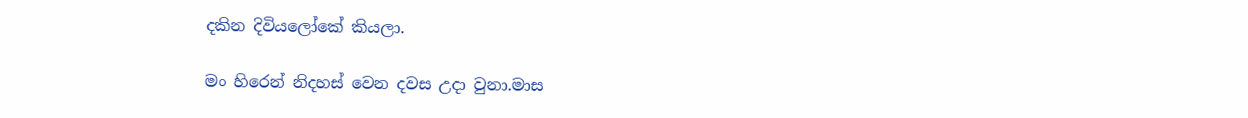දකින දිවියලෝකේ කියලා.

මං හිරෙන් නිදහස් වෙන දවස උදා වුනා.මාස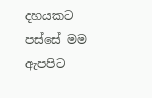දහයකට පස්සේ මම ඇපපිට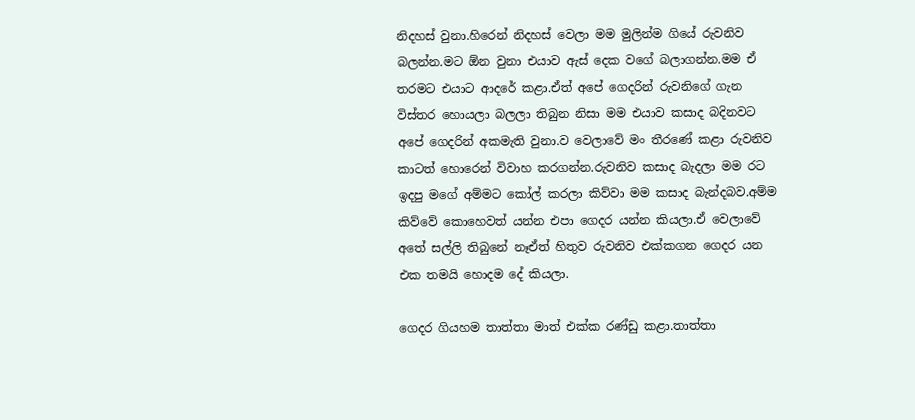නිදහස් වුනා.හිරෙන් නිදහස් වෙලා මම මුලින්ම ගියේ රුවනිව බලන්න.මට ඕන වුනා එයාව ඇස් දෙක වගේ බලාගන්න.මම ඒ තරමට එයාට ආදරේ කළා.ඒත් අපේ ගෙදරින් රුවනිගේ ගැන විස්තර හොයලා බලලා තිබුන නිසා මම එයාව කසාද බදිනවට අපේ ගෙදරින් අකමැති වුනා.ව වෙලාවේ මං තීරණේ කළා රුවනිව කාටත් හොරෙන් විවාහ කරගන්න.රුවනිව කසාද බැදලා මම රට ඉදපු මගේ අම්මට කෝල් කරලා කිව්වා මම කසාද බැන්දබව.අම්ම කිව්වේ කොහෙවත් යන්න එපා ගෙදර යන්න කියලා.ඒ වෙලාවේ අතේ සල්ලි තිබුනේ නෑඒත් හිතුව රුවනිව එක්කගන ගෙදර යන එක තමයි හොදම දේ කියලා.

ගෙදර ගියහම තාත්තා මාත් එක්ක රණ්ඩු කළා.තාත්තා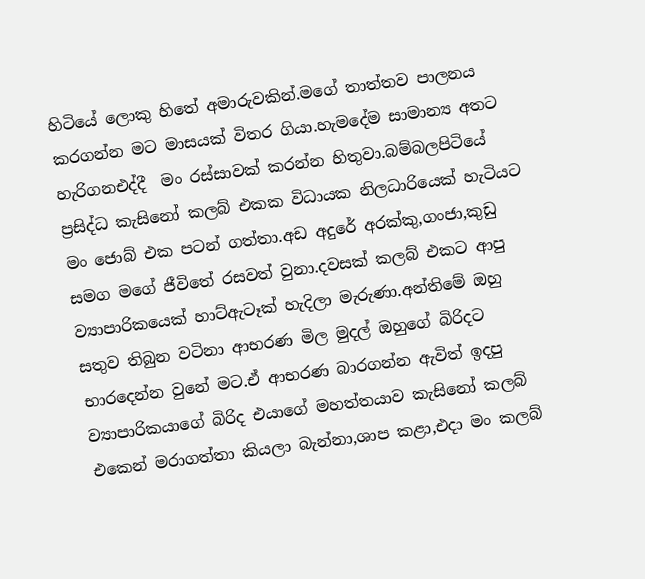හිටියේ ලොකු හිතේ අමාරුවකින්.මගේ තාත්තව පාලනය කරගන්න මට මාසයක් විතර ගියා.හැමදේම සාමාන්‍ය අතට හැරිගනඑද්දී  මං රස්සාවක් කරන්න හිතුවා.බම්බලපිටියේ ප්‍රසිද්ධ කැසිනෝ කලබ් එකක විධායක නිලධාරියෙක් හැටියට මං ජොබ් එක පටන් ගත්තා.අඩ අදුරේ අරක්කු,ගංජා,කුඩු සමග මගේ ජීවිතේ රසවත් වුනා.දවසක් කලබ් එකට ආපු ව්‍යාපාරිකයෙක් හාට්ඇටෑක් හැදිලා මැරුණා.අන්තිමේ ඔහු සතුව තිබුන වටිනා ආභරණ මිල මුදල් ඔහුගේ බිරිදට භාරදෙන්න වුනේ මට.ඒ ආභරණ බාරගන්න ඇවිත් ඉදපු ව්‍යාපාරිකයාගේ බිරිද එයාගේ මහත්තයාව කැසිනෝ කලබ් එකෙන් මරාගත්තා කියලා බැන්නා,ශාප කළා,එදා මං කලබ්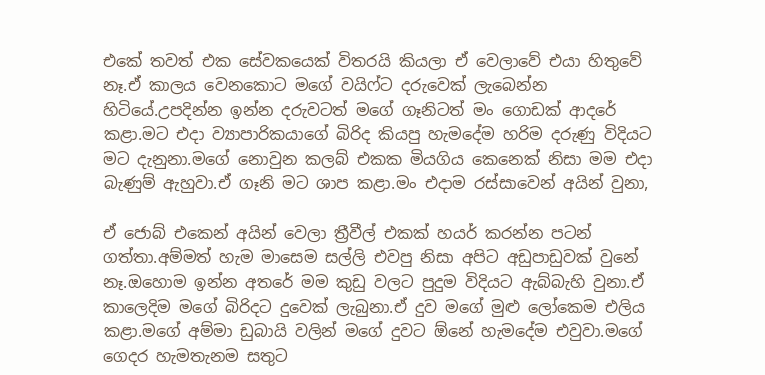එකේ තවත් එක සේවකයෙක් විතරයි කියලා ඒ වෙලාවේ එයා හිතුවේ නෑ.ඒ කාලය වෙනකොට මගේ වයිෆ්ට දරුවෙක් ලැබෙන්න හිටියේ.උපදින්න ඉන්න දරුවටත් මගේ ගෑනිටත් මං ගොඩක් ආදරේ කළා.මට එදා ව්‍යාපාරිකයාගේ බිරිද කියපු හැමදේම හරිම දරුණු විදියට මට දැනුනා.මගේ නොවුන කලබ් එකක මියගිය කෙනෙක් නිසා මම එදා බැණුම් ඇහුවා.ඒ ගෑනි මට ශාප කළා.මං එදාම රස්සාවෙන් අයින් වුනා,

ඒ ජොබ් එකෙන් අයින් වෙලා ත්‍රීවීල් එකක් හයර් කරන්න පටන් ගත්තා.අම්මත් හැම මාසෙම සල්ලි එවපු නිසා අපිට අඩුපාඩුවක් වුනේ නෑ.ඔහොම ඉන්න අතරේ මම කුඩු වලට පුදුම විදියට ඇබ්බැහි වුනා.ඒ කාලෙදිම මගේ බිරිදට දුවෙක් ලැබුනා.ඒ දුව මගේ මුළු ලෝකෙම එලිය කළා.මගේ අම්මා ඩුබායි වලින් මගේ දුවට ඕනේ හැමදේම එවුවා.මගේ ගෙදර හැමතැනම සතුට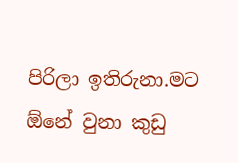පිරිලා ඉතිරුනා.මට ඕනේ වුනා කුඩු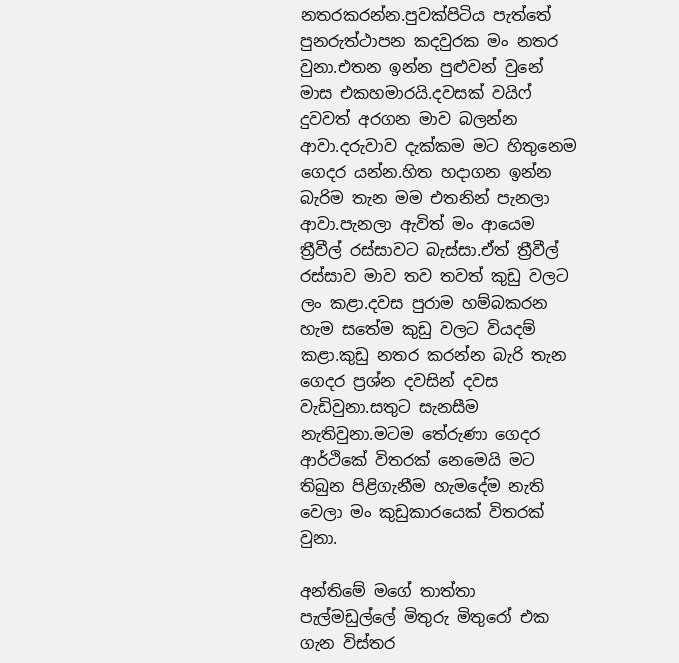නතරකරන්න.පුවක්පිටිය පැත්තේ පුනරුත්ථාපන කදවුරක මං නතර වුනා.එතන ඉන්න පුළුවන් වුනේ මාස එකහමාරයි.දවසක් වයිෆ් දුවවත් අරගන මාව බලන්න ආවා.දරුවාව දැක්කම මට හිතුනෙම ගෙදර යන්න.හිත හදාගන ඉන්න බැරිම තැන මම එතනින් පැනලා ආවා.පැනලා ඇවිත් මං ආයෙම ත්‍රීවීල් රස්සාවට බැස්සා.ඒත් ත්‍රීවීල් රස්සාව මාව තව තවත් කුඩු වලට ලං කළා.දවස පුරාම හම්බකරන හැම සතේම කුඩු වලට වියදම් කළා.කුඩු නතර කරන්න බැරි තැන ගෙදර ප්‍රශ්න දවසින් දවස වැඩිවුනා.සතුට සැනසීම නැතිවුනා.මටම තේරුණා ගෙදර ආර්ථිකේ විතරක් නෙමෙයි මට තිබුන පිළිගැනීම හැමදේම නැති වෙලා මං කුඩුකාරයෙක් විතරක් වුනා.

අන්තිමේ මගේ තාත්තා පැල්මඩුල්ලේ මිතුරු මිතුරෝ එක ගැන විස්තර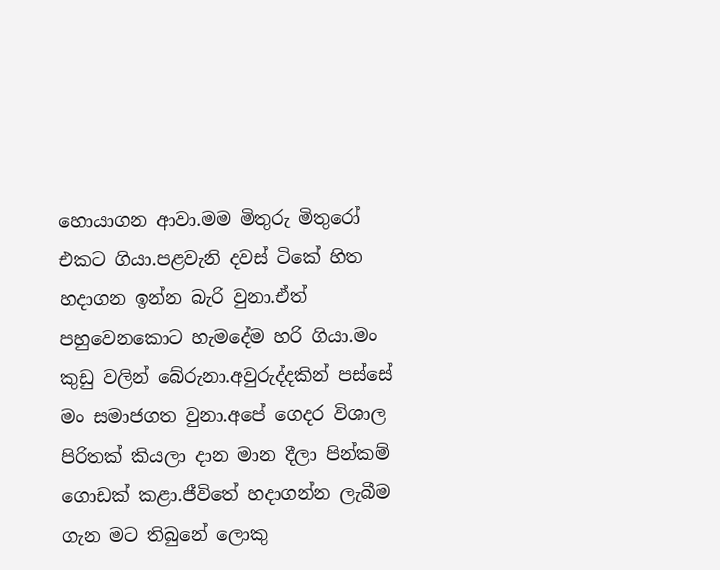හොයාගන ආවා.මම මිතුරු මිතුරෝ එකට ගියා.පළවැනි දවස් ටිකේ හිත හදාගන ඉන්න බැරි වුනා.ඒත් පහුවෙනකොට හැමදේම හරි ගියා.මං කුඩු වලින් බේරුනා.අවුරුද්දකින් පස්සේ මං සමාජගත වුනා.අපේ ගෙදර විශාල පිරිතක් කියලා දාන මාන දීලා පින්කම් ගොඩක් කළා.ජීවිතේ හදාගන්න ලැබීම ගැන මට තිබුනේ ලොකු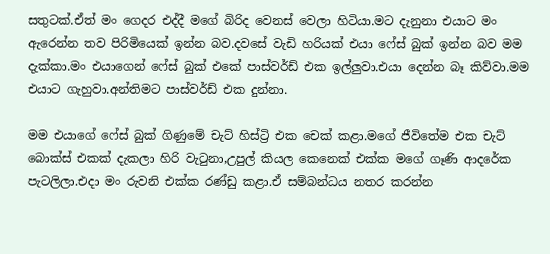සතුටක්.ඒත් මං ගෙදර එද්දී මගේ බිරිද වෙනස් වෙලා හිටියා.මට දැනුනා එයාට මං ඇරෙන්න තව පිරිමියෙක් ඉන්න බව.දවසේ වැඩි හරියක් එයා ෆේස් බුක් ඉන්න බව මම දැක්කා.මං එයාගෙන් ෆේස් බුක් එකේ පාස්වර්ඩ් එක ඉල්ලුවා.එයා දෙන්න බෑ කිව්වා.මම එයාට ගැහුවා.අන්තිමට පාස්වර්ඩ් එක දුන්නා.

මම එයාගේ ෆේස් බුක් ගිණුමේ චැට් හිස්ට්‍රි එක චෙක් කළා.මගේ ජීවිතේම එක චැට් බොක්ස් එකක් දැකලා හිරි වැටුනා,උපුල් කියල කෙනෙක් එක්ක මගේ ගෑණි ආදරේක පැටලිලා.එදා මං රුවනි එක්ක රණ්ඩු කළා.ඒ සම්බන්ධය නතර කරන්න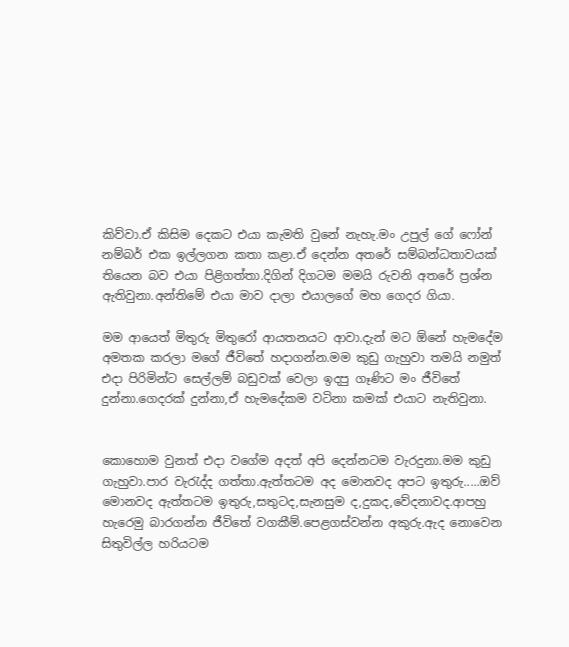කිව්වා.ඒ කිසිම දෙකට එයා කැමති වුනේ නැහැ.මං උපුල් ගේ ෆෝන් නම්බර් එක ඉල්ලගන කතා කළා.ඒ දෙන්න අතරේ සම්බන්ධතාවයක් තියෙන බව එයා පිළිගත්තා.දිගින් දිගටම මමයි රුවනි අතරේ ප්‍රශ්න ඇතිවුනා.අන්තිමේ එයා මාව දාලා එයාලගේ මහ ගෙදර ගියා.

මම ආයෙත් මිතුරු මිතුරෝ ආයතනයට ආවා.දැන් මට ඕනේ හැමදේම අමතක කරලා මගේ ජීවිතේ හදාගන්න.මම කුඩු ගැහුවා තමයි නමුත් එදා පිරිමින්ට සෙල්ලම් බඩුවක් වෙලා ඉදපු ගෑණිට මං ජීවිතේ දුන්නා.ගෙදරක් දුන්නා,ඒ හැමදේකම වටිනා කමක් එයාට නැතිවුනා.


කොහොම වුනත් එදා වගේම අදත් අපි දෙන්නටම වැරදුනා.මම කුඩු ගැහුවා.පාර වැරැද්ද ගත්තා.ඇත්තටම අද මොනවද අපට ඉතුරු.....ඔව් මොනවද ඇත්තටම ඉතුරු,සතුටද,සැනසුම ද,දුකද,වේදනාවද.ආපහු හැරෙමු බාරගන්න ජීවිතේ වගකීම්.පෙළගස්වන්න අකුරු.ඇද නොවෙන සිතුවිල්ල හරියටම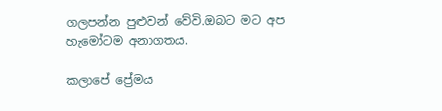ගලපන්න පුළුවන් වේවි.ඔබට මට අප හැමෝටම අනාගතය.

කලාපේ ප්‍රේමය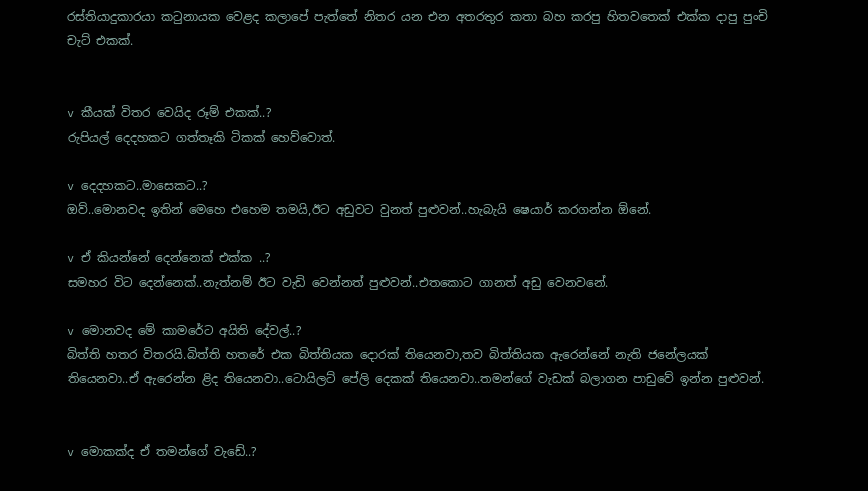රස්තියාදුකාරයා කටුනායක වෙළද කලාපේ පැත්තේ නිතර යන එන අතරතුර කතා බහ කරපු හිතවතෙක් එක්ක දාපු පුංචි චැට් එකක්.


v කීයක් විතර වෙයිද රූම් එකක්..?
රුපියල් දෙදහකට ගත්තෑකි ටිකක් හෙව්වොත්.

v දෙදහකට..මාසෙකට..?
ඔව්..මොනවද ඉතින් මෙහෙ එහෙම තමයි,ඊට අඩුවට වුනත් පුළුවන්..හැබැයි ෂෙයාර් කරගන්න ඕනේ.

v ඒ කියන්නේ දෙන්නෙක් එක්ක ..?
සමහර විට දෙන්නෙක්..නැත්නම් ඊට වැඩි වෙන්නත් පුළුවන්..එතකොට ගානත් අඩු වෙනවනේ.

v මොනවද මේ කාමරේට අයිති දේවල්..?
බිත්ති හතර විතරයි.බිත්ති හතරේ එක බිත්තියක දොරක් තියෙනවා,තව බිත්තියක ඇරෙන්නේ නැති ජනේලයක් තියෙනවා..ඒ ඇරෙන්න ළිද තියෙනවා..ටොයිලට් පේලි දෙකක් තියෙනවා..තමන්ගේ වැඩක් බලාගන පාඩුවේ ඉන්න පුළුවන්.


v මොකක්ද ඒ තමන්ගේ වැඩේ..?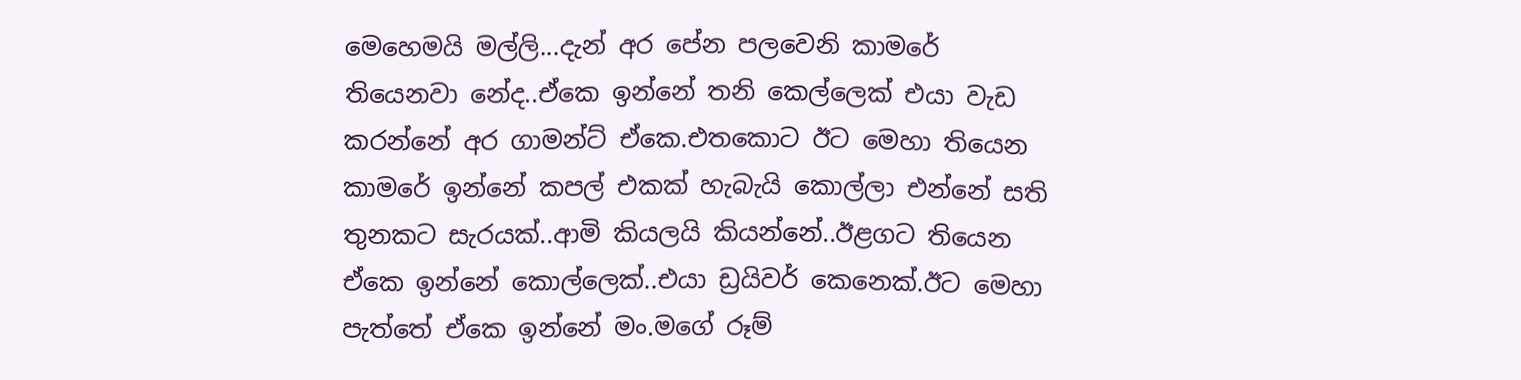මෙහෙමයි මල්ලි...දැන් අර පේන පලවෙනි කාමරේ තියෙනවා නේද..ඒකෙ ඉන්නේ තනි කෙල්ලෙක් එයා වැඩ කරන්නේ අර ගාමන්ට් ඒකෙ.එතකොට ඊට මෙහා තියෙන කාමරේ ඉන්නේ කපල් එකක් හැබැයි කොල්ලා එන්නේ සති තුනකට සැරයක්..ආමි කියලයි කියන්නේ..ඊළගට තියෙන ඒකෙ ඉන්නේ කොල්ලෙක්..එයා ඩ්‍රයිවර් කෙනෙක්.ඊට මෙහා පැත්තේ ඒකෙ ඉන්නේ මං.මගේ රූම්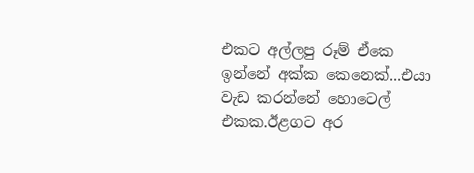එකට අල්ලපු රූම් ඒකෙ ඉන්නේ අක්ක කෙනෙක්...එයා වැඩ කරන්නේ හොටෙල් එකක.ඊළගට අර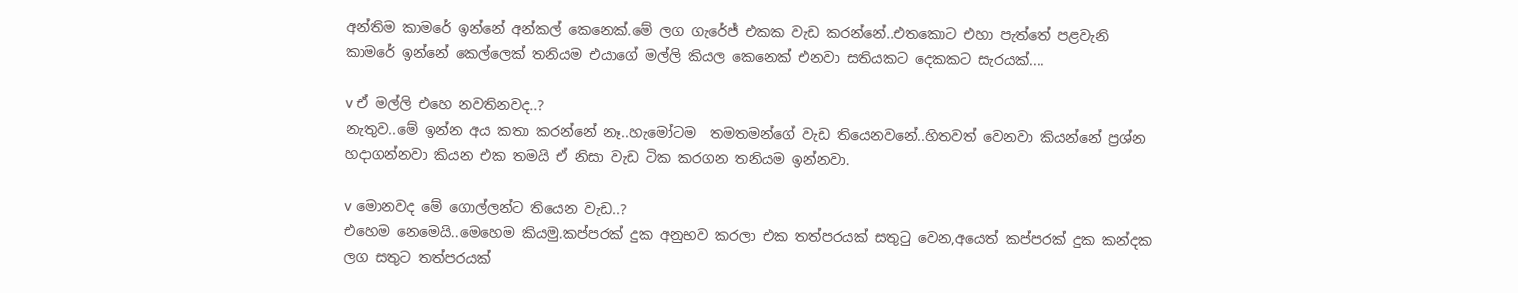අන්තිම කාමරේ ඉන්නේ අන්කල් කෙනෙක්.මේ ලග ගැරේජ් එකක වැඩ කරන්නේ..එතකොට එහා පැත්තේ පළවැනි කාමරේ ඉන්නේ කෙල්ලෙක් තනියම එයාගේ මල්ලි කියල කෙනෙක් එනවා සතියකට දෙකකට සැරයක්....

v ඒ මල්ලි එහෙ නවතිනවද..?
නැතුව..මේ ඉන්න අය කතා කරන්නේ නෑ..හැමෝටම  තමතමන්ගේ වැඩ තියෙනවනේ..හිතවත් වෙනවා කියන්නේ ප්‍රශ්න හදාගන්නවා කියන එක තමයි ඒ නිසා වැඩ ටික කරගන තනියම ඉන්නවා.

v මොනවද මේ ගොල්ලන්ට තියෙන වැඩ..?
එහෙම නෙමෙයි..මෙහෙම කියමු.කප්පරක් දුක අනුභව කරලා එක තත්පරයක් සතුටු වෙන,අයෙත් කප්පරක් දුක කන්දක ලග සතුට තත්පරයක්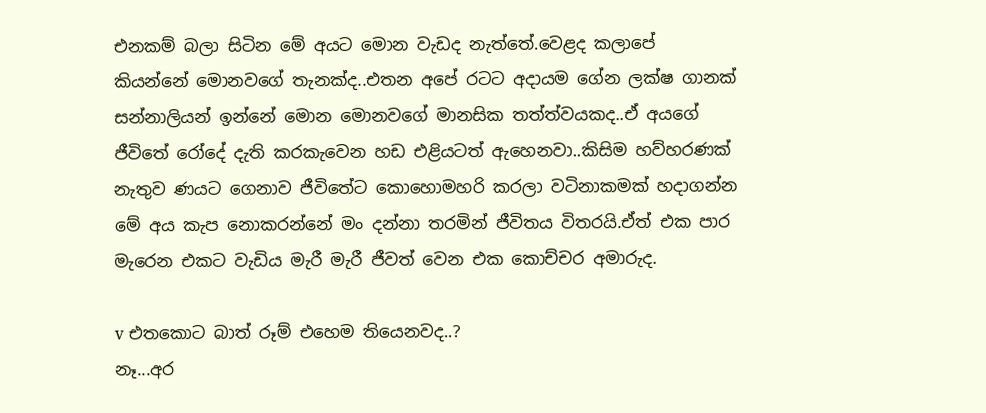එනකම් බලා සිටින මේ අයට මොන වැඩද නැත්තේ.වෙළද කලාපේ කියන්නේ මොනවගේ තැනක්ද..එතන අපේ රටට අදායම ගේන ලක්ෂ ගානක් සන්නාලියන් ඉන්නේ මොන මොනවගේ මානසික තත්ත්වයකද..ඒ අයගේ ජීවිතේ රෝදේ දැති කරකැවෙන හඩ එළියටත් ඇහෙනවා..කිසිම හව්හරණක් නැතුව ණයට ගෙනාව ජීවිතේට කොහොමහරි කරලා වටිනාකමක් හදාගන්න මේ අය කැප නොකරන්නේ මං දන්නා තරමින් ජීවිතය විතරයි.ඒත් එක පාර මැරෙන එකට වැඩිය මැරී මැරී ජීවත් වෙන එක කොච්චර අමාරුද.

v එතකොට බාත් රූම් එහෙම තියෙනවද..?
නෑ...අර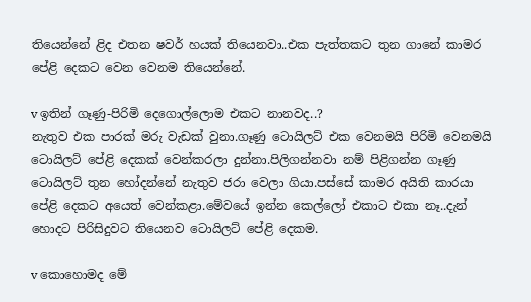තියෙන්නේ ළිද එතන ෂවර් හයක් තියෙනවා..එක පැත්තකට තුන ගානේ කාමර පේළි දෙකට වෙන වෙනම තියෙන්නේ.

v ඉතින් ගෑණු-පිරිමි දෙගොල්ලොම එකට නානවද..?
නැතුව එක පාරක් මරු වැඩක් වුනා.ගෑණු ටොයිලට් එක වෙනමයි පිරිමි වෙනමයි ටොයිලට් පේළි දෙකක් වෙන්කරලා දුන්නා.පිලිගන්නවා නම් පිළිගන්න ගෑණු ටොයිලට් තුන හෝදන්නේ නැතුව ජරා වෙලා ගියා.පස්සේ කාමර අයිති කාරයා පේළි දෙකට අයෙත් වෙන්කළා.මේවයේ ඉන්න කෙල්ලෝ එකාට එකා නෑ..දැන් හොදට පිරිසිදුවට තියෙනව ටොයිලට් පේළි දෙකම.

v කොහොමද මේ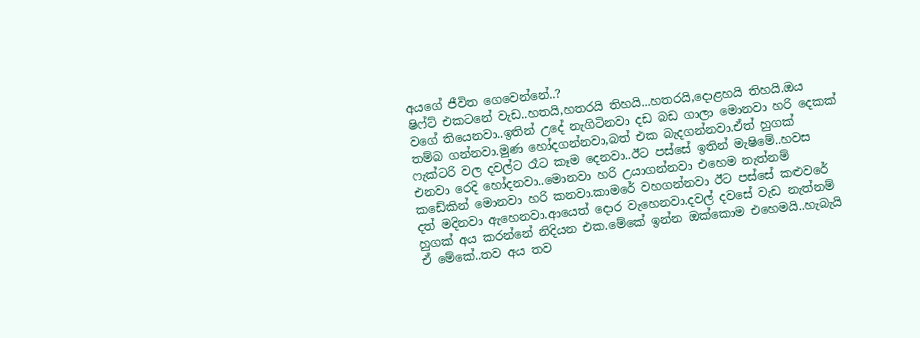අයගේ ජීවිත ගෙවෙන්නේ..?
ෂිෆ්ට් එකටනේ වැඩ..හතයි,හතරයි තිහයි...හතරයි,දොළහයි තිහයි.ඔය වගේ තියෙනවා..ඉතින් උදේ නැගිටිනවා දඩ බඩ ගාලා මොනවා හරි දෙකක් තම්බ ගන්නවා.මුණ හෝදගන්නවා,බත් එක බැදගන්නවා.ඒත් හුගක් ෆැක්ටරි වල දවල්ට රෑට කෑම දෙනවා..ඊට පස්සේ ඉතින් මැෂිමේ..හවස එනවා රෙදි හෝදනවා..මොනවා හරි උයාගන්නවා එහෙම නැත්නම් කඩේකින් මොනවා හරි කනවා.කාමරේ වහගන්නවා ඊට පස්සේ කළුවරේ දත් මදිනවා ඇහෙනවා.ආයෙත් දොර වැහෙනවා.දවල් දවසේ වැඩ නැත්නම් හුගක් අය කරන්නේ නිදියන එක.මේකේ ඉන්න ඔක්කොම එහෙමයි..හැබැයි ඒ මේකේ..තව අය තව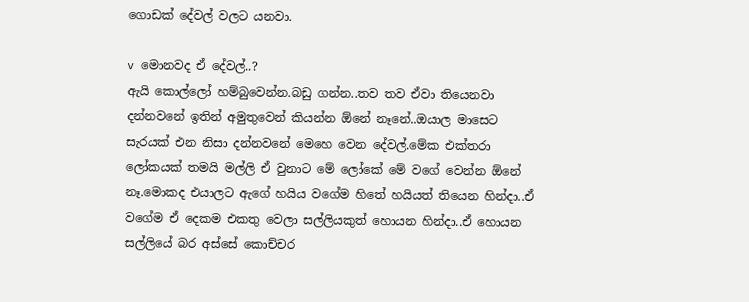ගොඩක් දේවල් වලට යනවා.

v මොනවද ඒ දේවල්..?
ඇයි කොල්ලෝ හම්බුවෙන්න.බඩු ගන්න..තව තව ඒවා තියෙනවා දන්නවනේ ඉතින් අමුතුවෙන් කියන්න ඕනේ නෑනේ..ඔයාල මාසෙට සැරයක් එන නිසා දන්නවනේ මෙහෙ වෙන දේවල්.මේක එක්තරා ලෝකයක් තමයි මල්ලි ඒ වුනාට මේ ලෝකේ මේ වගේ වෙන්න ඕනේ නෑ.මොකද එයාලට ඇගේ හයිය වගේම හිතේ හයියත් තියෙන හින්දා..ඒ වගේම ඒ දෙකම එකතු වෙලා සල්ලියකුත් හොයන හින්දා..ඒ හොයන සල්ලියේ බර අස්සේ කොච්චර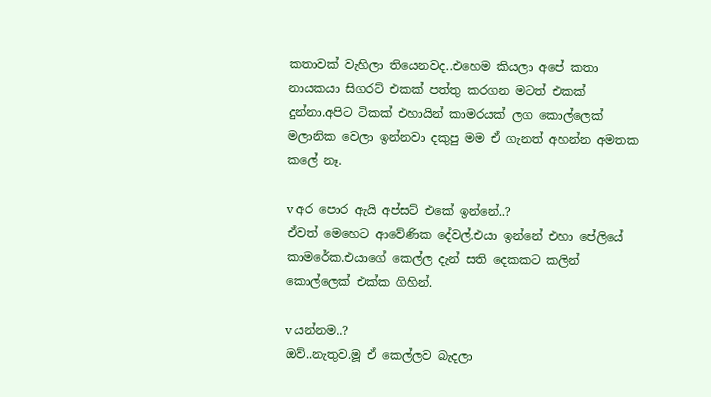කතාවක් වැහිලා තියෙනවද..එහෙම කියලා අපේ කතා නායකයා සිගරට් එකක් පත්තු කරගන මටත් එකක් දුන්නා.අපිට ටිකක් එහායින් කාමරයක් ලග කොල්ලෙක් මලානික වෙලා ඉන්නවා දකුපු මම ඒ ගැනත් අහන්න අමතක කලේ නෑ.

v අර පොර ඇයි අප්සට් එකේ ඉන්නේ..?
ඒවත් මෙහෙට ආවේණික දේවල්.එයා ඉන්නේ එහා පේලියේ කාමරේක.එයාගේ කෙල්ල දැන් සති දෙකකට කලින් කොල්ලෙක් එක්ක ගිහින්.

v යන්නම..?
ඔව්..නැතුව.මූ ඒ කෙල්ලව බැදලා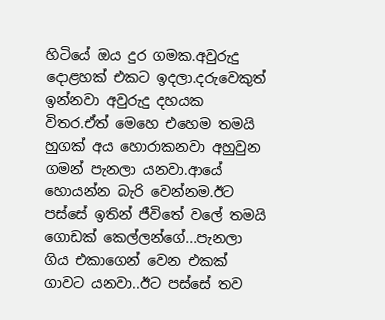හිටියේ ඔය දුර ගමක.අවුරුදු දොළහක් එකට ඉදලා.දරුවෙකුත් ඉන්නවා අවුරුදු දහයක විතර.ඒත් මෙහෙ එහෙම තමයි හුගක් අය හොරාකනවා අහුවුන ගමන් පැනලා යනවා.ආයේ හොයන්න බැරි වෙන්නම.ඊට පස්සේ ඉතින් ජීවිතේ වලේ තමයි ගොඩක් කෙල්ලන්ගේ...පැනලා ගිය එකාගෙන් වෙන එකක් ගාවට යනවා..ඊට පස්සේ තව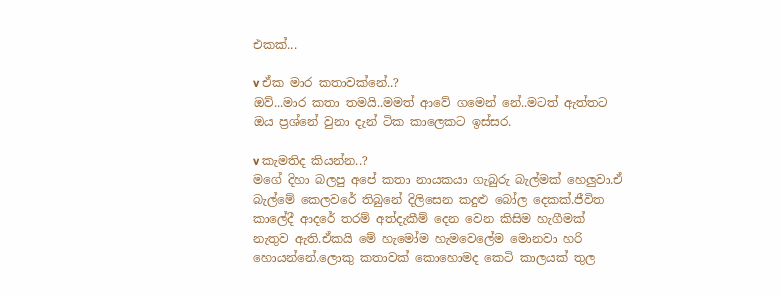එකක්...

v ඒක මාර කතාවක්නේ..?
ඔව්...මාර කතා තමයි..මමත් ආවේ ගමෙන් නේ..මටත් ඇත්තට ඔය ප්‍රශ්නේ වුනා දැන් ටික කාලෙකට ඉස්සර.

v කැමතිද කියන්න..?
මගේ දිහා බලපු අපේ කතා නායකයා ගැබුරු බැල්මක් හෙලුවා.ඒ බැල්මේ කෙලවරේ තිබුනේ දිලිසෙන කදුළු බෝල දෙකක්.ජීවිත කාලේදී ආදරේ තරම් අත්දැකීම් දෙන වෙන කිසිම හැගීමක් නැතුව ඇති.ඒකයි මේ හැමෝම හැමවෙලේම මොනවා හරි හොයන්නේ.ලොකු කතාවක් කොහොමද කෙටි කාලයක් තුල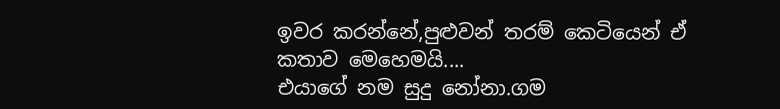ඉවර කරන්නේ,පුළුවන් තරම් කෙටියෙන් ඒ කතාව මෙහෙමයි....
එයාගේ නම සුදු නෝනා.ගම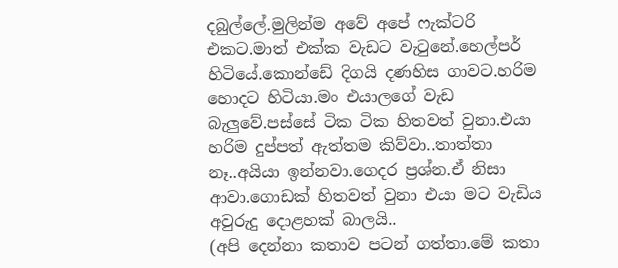දබුල්ලේ.මුලින්ම අවේ අපේ ෆැක්ටරි එකට.මාත් එක්ක වැඩට වැටුනේ.හෙල්පර් හිටියේ.කොන්ඩේ දිගයි දණහිස ගාවට.හරිම හොදට හිටියා.මං එයාලගේ වැඩ බැලුවේ.පස්සේ ටික ටික හිතවත් වුනා.එයා හරිම දුප්පත් ඇත්තම කිව්වා..තාත්තා නෑ..අයියා ඉන්නවා.ගෙදර ප්‍රශ්න.ඒ නිසා ආවා.ගොඩක් හිතවත් වුනා එයා මට වැඩිය අවුරුදු දොළහක් බාලයි..
(අපි දෙන්නා කතාව පටන් ගත්තා.මේ කතා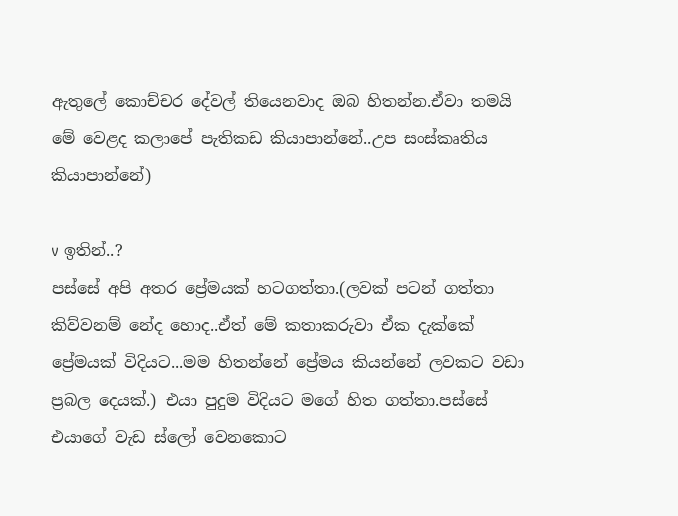ඇතුලේ කොච්චර දේවල් තියෙනවාද ඔබ හිතන්න.ඒවා තමයි මේ වෙළද කලාපේ පැතිකඩ කියාපාන්නේ..උප සංස්කෘතිය කියාපාන්නේ)

v ඉතින්..?
පස්සේ අපි අතර ප්‍රේමයක් හටගත්තා.(ලවක් පටන් ගත්තා කිව්වනම් නේද හොද..ඒත් මේ කතාකරුවා ඒක දැක්කේ ප්‍රේමයක් විදියට...මම හිතන්නේ ප්‍රේමය කියන්නේ ලවකට වඩා ප්‍රබල දෙයක්.) එයා පුදුම විදියට මගේ හිත ගත්තා.පස්සේ එයාගේ වැඩ ස්ලෝ වෙනකොට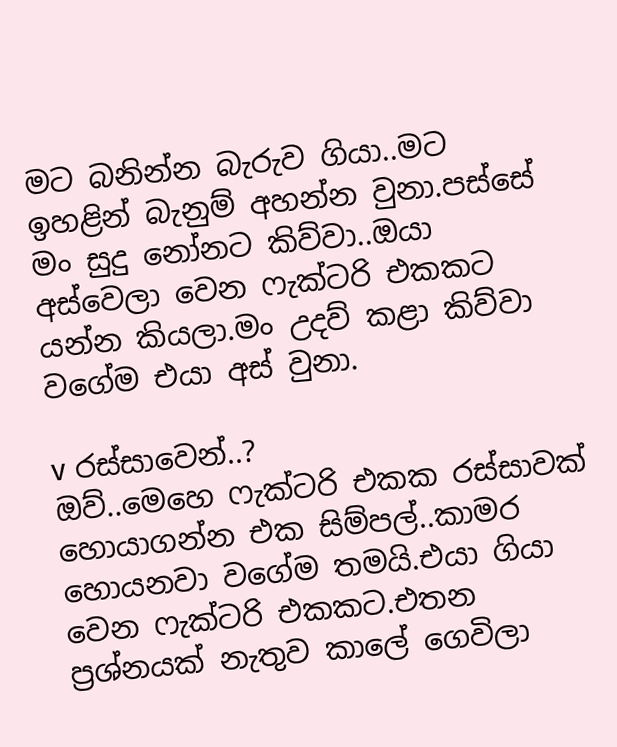මට බනින්න බැරුව ගියා..මට ඉහළින් බැනුම් අහන්න වුනා.පස්සේ මං සුදු නෝනට කිව්වා..ඔයා අස්වෙලා වෙන ෆැක්ටරි එකකට යන්න කියලා.මං උදව් කළා කිව්වා වගේම එයා අස් වුනා.

v රස්සාවෙන්..?
ඔව්..මෙහෙ ෆැක්ටරි එකක රස්සාවක් හොයාගන්න එක සිම්පල්..කාමර හොයනවා වගේම තමයි.එයා ගියා වෙන ෆැක්ටරි එකකට.එතන ප්‍රශ්නයක් නැතුව කාලේ ගෙවිලා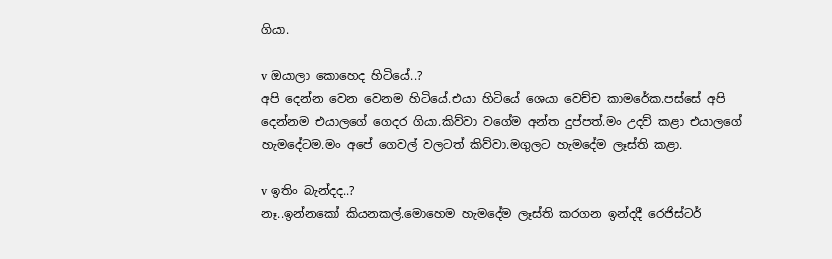ගියා.

v ඔයාලා කොහෙද හිටියේ..?
අපි දෙන්න වෙන වෙනම හිටියේ.එයා හිටියේ ශෙයා වෙච්ච කාමරේක.පස්සේ අපි දෙන්නම එයාලගේ ගෙදර ගියා.කිව්වා වගේම අන්ත දුප්පත්.මං උදව් කළා එයාලගේ හැමදේටම.මං අපේ ගෙවල් වලටත් කිව්වා.මගුලට හැමදේම ලෑස්ති කළා.

v ඉතිං බැන්දද..?
නෑ..ඉන්නකෝ කියනකල්.මොහෙම හැමදේම ලෑස්ති කරගන ඉන්දදී රෙජිස්ටර්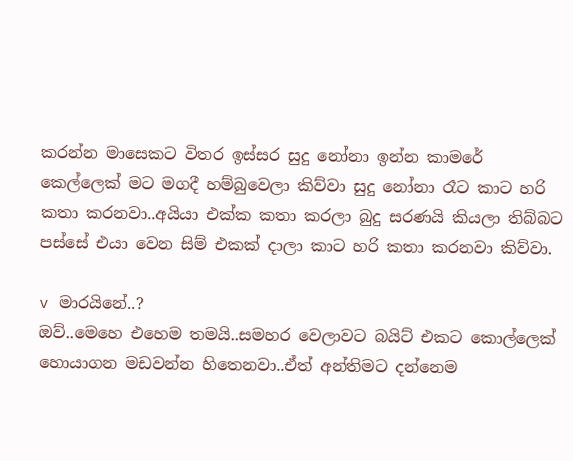කරන්න මාසෙකට විතර ඉස්සර සුදු නෝනා ඉන්න කාමරේ කෙල්ලෙක් මට මගදී හම්බුවෙලා කිව්වා සුදු නෝනා රෑට කාට හරි කතා කරනවා..අයියා එක්ක කතා කරලා බුදු සරණයි කියලා තිබ්බට පස්සේ එයා වෙන සිම් එකක් දාලා කාට හරි කතා කරනවා කිව්වා.

v මාරයිනේ..?
ඔව්..මෙහෙ එහෙම තමයි..සමහර වෙලාවට බයිට් එකට කොල්ලෙක් හොයාගන මඩවන්න හිතෙනවා..ඒත් අන්තිමට දන්නෙම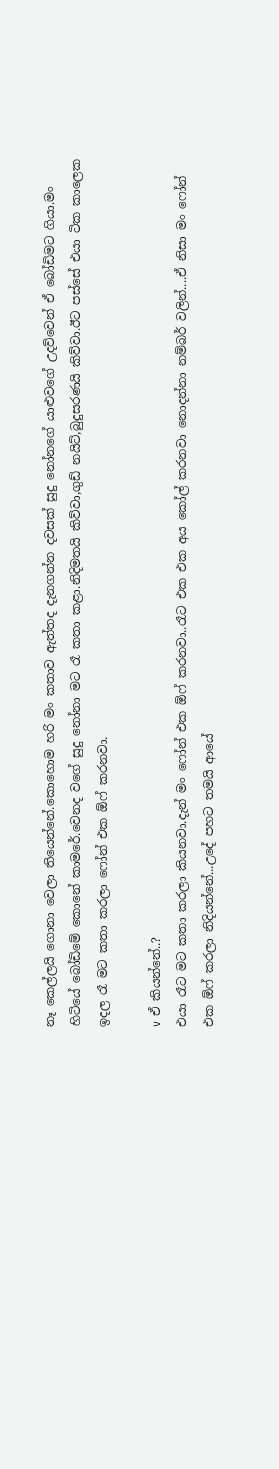නෑ කෙල්ලයි ගොනා වෙලා තියෙන්නේ.කොහොම හරි මං කතාව ඇත්තද දැනගන්න දවසක් සුදු නෝනගේ යාළුවගේ උදව්වෙන් ඒ බෝඩිමට ගියා.මං හිටියේ බෝඩිමේ කොනේ කාමරේ.වෙනද වගේ සුදු නෝනා මට රෑ කතා කළා.නිදිමතයි කිව්වා,ගුඩ් නයිට්,බුදුසරණයි කිව්වා.ඊට පස්සේ එයා ටික කාලෙක ඉදල රෑ මට කතා කරලා ෆෝන් එක ඕෆ් කරනවා.

v ඒ කියන්නේ..?
එයා රෑට මට කතා කරලා කියනවා.දැන් මං ෆෝන් එක ඕෆ් කරනවා..රෑට එක එක අය කෝල් කරනවා නොදන්නා නම්බර් වලින්....ඒ නිසා මං ෆෝන් එක ඕෆ් කරලා නිදියන්නේ...උදේ පහට තමයි ආයේ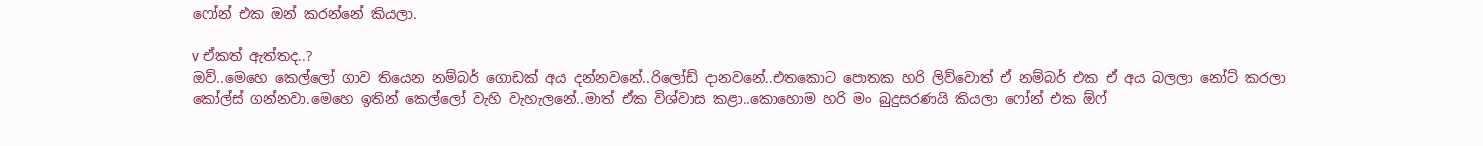ෆෝන් එක ඔන් කරන්නේ කියලා.

v ඒකත් ඇත්තද..?
ඔව්..මෙහෙ කෙල්ලෝ ගාව තියෙන නම්බර් ගොඩක් අය දන්නවනේ..රිලෝඩ් දානවනේ..එතකොට පොතක හරි ලිව්වොත් ඒ නම්බර් එක ඒ අය බලලා නෝට් කරලා කෝල්ස් ගන්නවා.මෙහෙ ඉතින් කෙල්ලෝ වැහි වැහැලනේ..මාත් ඒක විශ්වාස කළා..කොහොම හරි මං බුදුසරණයි කියලා ෆෝන් එක ඕෆ්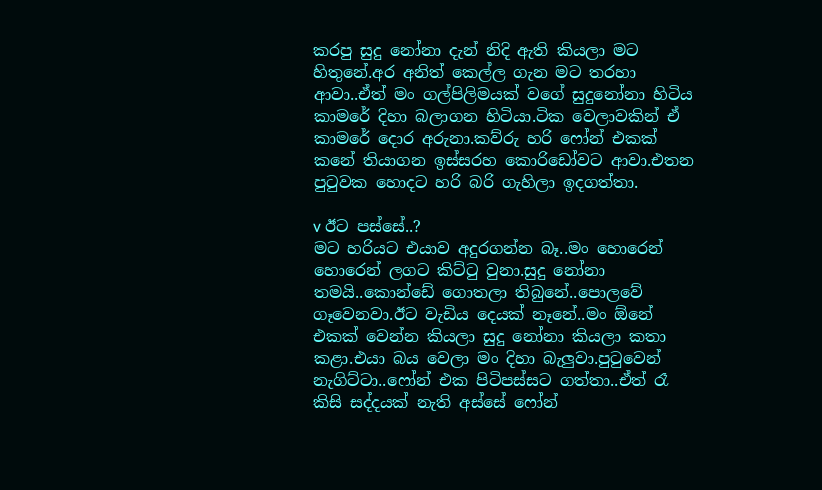කරපු සුදු නෝනා දැන් නිදි ඇති කියලා මට හිතුනේ.අර අනිත් කෙල්ල ගැන මට තරහා ආවා..ඒත් මං ගල්පිලිමයක් වගේ සුදුනෝනා හිටිය කාමරේ දිහා බලාගන හිටියා.ටික වෙලාවකින් ඒ කාමරේ දොර අරුනා.කව්රු හරි ෆෝන් එකක් කනේ තියාගන ඉස්සරහ කොරිඩෝවට ආවා.එතන පුටුවක හොදට හරි බරි ගැහිලා ඉදගත්තා.

v ඊට පස්සේ..?
මට හරියට එයාව අදුරගන්න බෑ..මං හොරෙන් හොරෙන් ලගට කිට්ටු වුනා.සුදු නෝනා තමයි..කොන්ඩේ ගොතලා තිබුනේ..පොලවේ ගෑවෙනවා.ඊට වැඩිය දෙයක් නෑනේ..මං ඕනේ එකක් වෙන්න කියලා සුදු නෝනා කියලා කතා කළා.එයා බය වෙලා මං දිහා බැලුවා.පුටුවෙන් නැගිට්ටා..ෆෝන් එක පිටිපස්සට ගත්තා..ඒත් රෑ කිසි සද්දයක් නැති අස්සේ ෆෝන්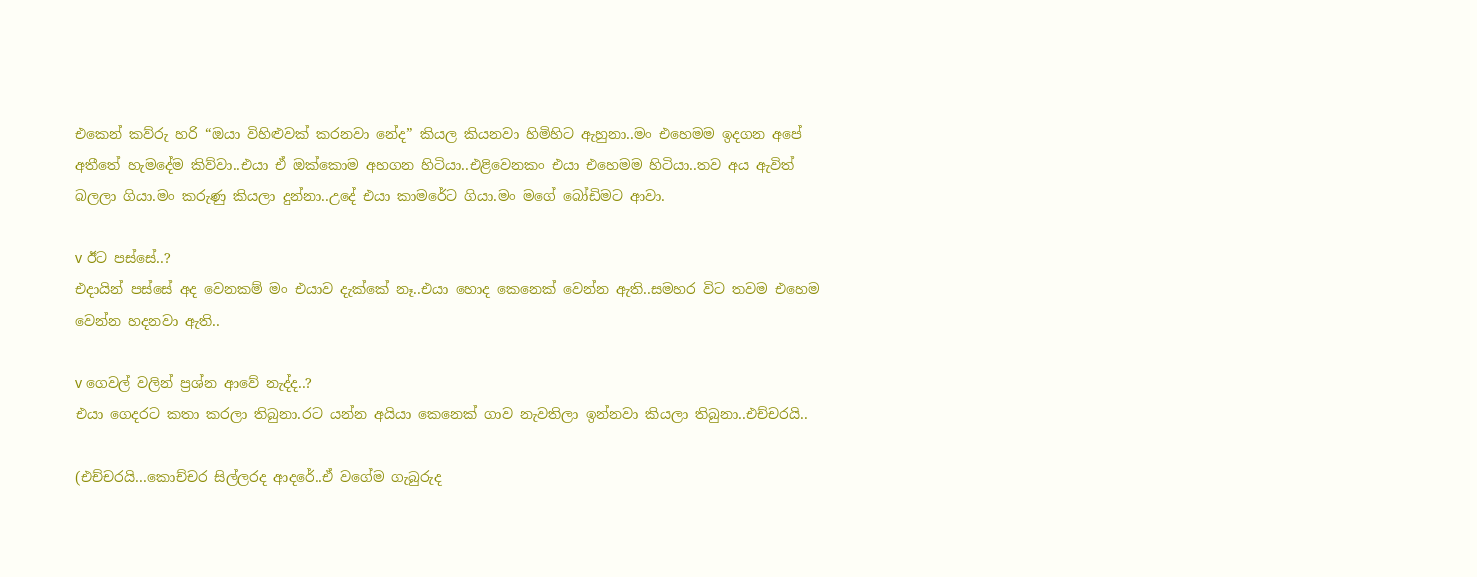එකෙන් කව්රු හරි “ඔයා විහිළුවක් කරනවා නේද” කියල කියනවා හිමිහිට ඇහුනා..මං එහෙමම ඉදගන අපේ අතීතේ හැමදේම කිව්වා..එයා ඒ ඔක්කොම අහගන හිටියා..එළිවෙනකං එයා එහෙමම හිටියා..තව අය ඇවිත් බලලා ගියා.මං කරුණු කියලා දුන්නා..උදේ එයා කාමරේට ගියා.මං මගේ බෝඩිමට ආවා.

v ඊට පස්සේ..?
එදායින් පස්සේ අද වෙනකම් මං එයාව දැක්කේ නෑ..එයා හොද කෙනෙක් වෙන්න ඇති..සමහර විට තවම එහෙම වෙන්න හදනවා ඇති..

v ගෙවල් වලින් ප්‍රශ්න ආවේ නැද්ද..?
එයා ගෙදරට කතා කරලා තිබුනා.රට යන්න අයියා කෙනෙක් ගාව නැවතිලා ඉන්නවා කියලා තිබුනා..එච්චරයි..

(එච්චරයි...කොච්චර සිල්ලරද ආදරේ..ඒ වගේම ගැබුරුද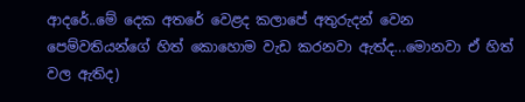ආදරේ..මේ දෙක අතරේ වෙළද කලාපේ අතුරුදන් වෙන පෙම්වතියන්ගේ හිත් කොහොම වැඩ කරනවා ඇත්ද...මොනවා ඒ හිත් වල ඇතිද)